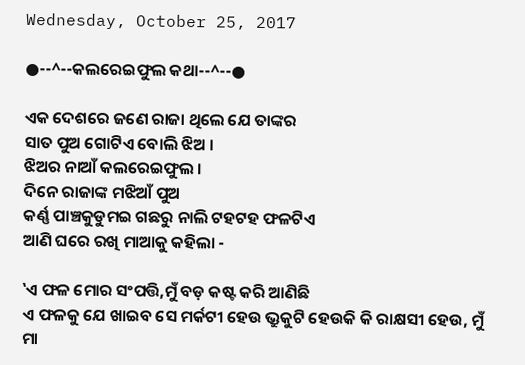Wednesday, October 25, 2017

●--^--କଲରେଇଫୁଲ କଥା--^--●

ଏକ ଦେଶରେ ଜଣେ ରାଜା ଥିଲେ ଯେ ତାଙ୍କର
ସାତ ପୁଅ ଗୋଟିଏ ବୋଲି ଝିଅ ।
ଝିଅର ନାଆଁ କଲରେଇଫୁଲ ।
ଦିନେ ରାଜାଙ୍କ ମଝିଆଁ ପୁଅ
କର୍ଣ୍ଣ ପାଞ୍ଚକୁଡୁମଇ ଗଛରୁ ନାଲି ଟହଟହ ଫଳଟିଏ
ଆଣି ଘରେ ରଖି ମାଆକୁ କହିଲା -

‛ଏ ଫଳ ମୋର ସଂପତ୍ତି,ମୁଁ ବଡ଼ କଷ୍ଟ କରି ଆଣିଛି
ଏ ଫଳକୁ ଯେ ଖାଇବ ସେ ମର୍କଟୀ ହେଉ ଭ୍ରୁକୁଟି ହେଉକି କି ରାକ୍ଷସୀ ହେଉ, ମୁଁ ମା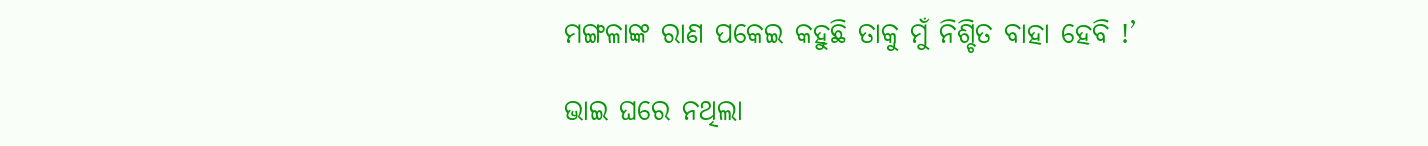ମଙ୍ଗଳାଙ୍କ ରାଣ ପକେଇ କହୁଛି ତାକୁ ମୁଁ ନିଶ୍ଚିତ ବାହା ହେବି !’

ଭାଇ ଘରେ ନଥିଲା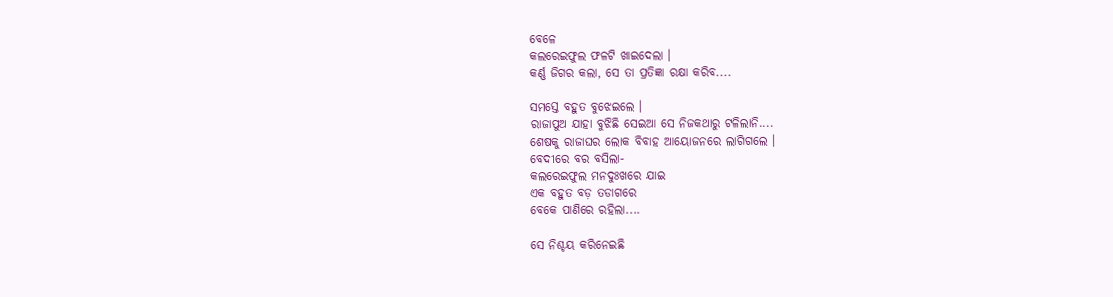ବେଳେ
କଲରେଇଫୁଲ ଫଳଟି ଖାଇଦେଲା ।
କର୍ଣ୍ଣ ଜିଗର କଲା, ସେ ତା ପ୍ରତିଜ୍ଞା ରକ୍ଷା କରିବ....

ସମସ୍ତେ ବହୁତ ବୁଝେଇଲେ ।
ରାଜାପୁଅ ଯାହା ବୁଝିଛି ସେଇଆ ସେ ନିଜକଥାରୁ ଟଳିଲାନି....
ଶେଷକୁ ରାଜାଘର ଲୋକ ବିବାହ ଆୟୋଜନରେ ଲାଗିଗଲେ ।
ବେଦୀରେ ବର ବସିଲା-
କଲରେଇଫୁଲ ମନଦୁଃଖରେ ଯାଇ
ଏକ ବହୁତ ବଡ଼ ତଡାଗରେ
ବେକେ ପାଣିରେ ରହିଲା....

ସେ ନିଶ୍ଚୟ କରିନେଇଛି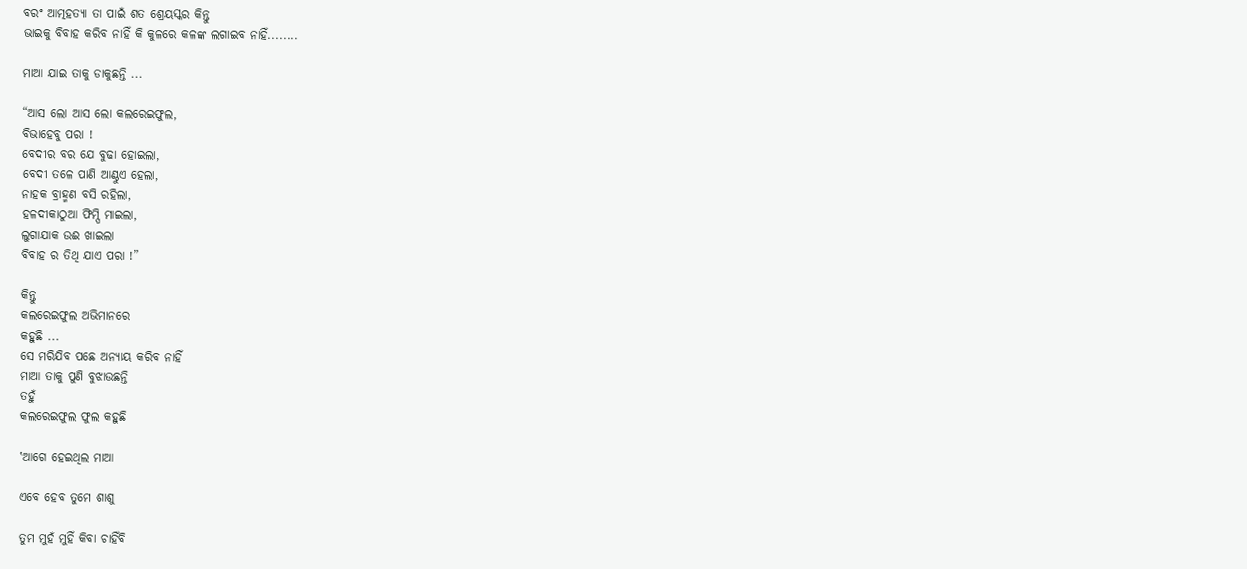ବରଂ ଆତ୍ମହତ୍ୟା ତା ପାଇଁ ଶତ ଶ୍ରେୟସ୍କର କିନ୍ତୁ
ଭାଇକୁ ବିବାହ କରିବ ନାହିଁ କି କୁଳରେ କଳଙ୍କ ଲଗାଇବ ନାହିଁ........

ମାଆ ଯାଇ ତାକୁ ଡାକୁଛନ୍ତି ...

“ଆସ ଲୋ ଆସ ଲୋ କଲରେଇଫୁଲ,
ବିଭାହେବୁ ପରା !
ବେଦୀର ବର ଯେ ବୁଢା ହୋଇଲା,
ବେଦୀ ତଳେ ପାଣି ଆଣ୍ଠୁଏ ହେଲା,
ନାହକ ବ୍ରାହ୍ମଣ ବସି ରହିଲା,
ହଳଦୀକାଠୁଆ ଫିମ୍ପି ମାଇଲା,
ଲୁଗାଯାକ ଉଈ ଖାଇଲା
ବିବାହ ର ତିଥି ଯାଏ ପରା !”

କିନ୍ତୁ
କଲରେଇଫୁଲ ଅଭିମାନରେ
କହୁଛି ...
ସେ ମରିଯିବ ପଛେ ଅନ୍ୟାୟ କରିବ ନାହିଁ
ମାଆ ତାକୁ ପୁଣି ବୁଝାଉଛନ୍ତି
ତହୁଁ
କଲରେଇଫୁଲ ଫୁଲ କହୁଛି

‛ଆଗେ ହେଇଥିଲ ମାଆ

ଏବେ ହେବ ତୁମେ ଶାଶୁ

ତୁମ ମୁହଁ ମୁହିଁ କିବା ଚାହିଁବି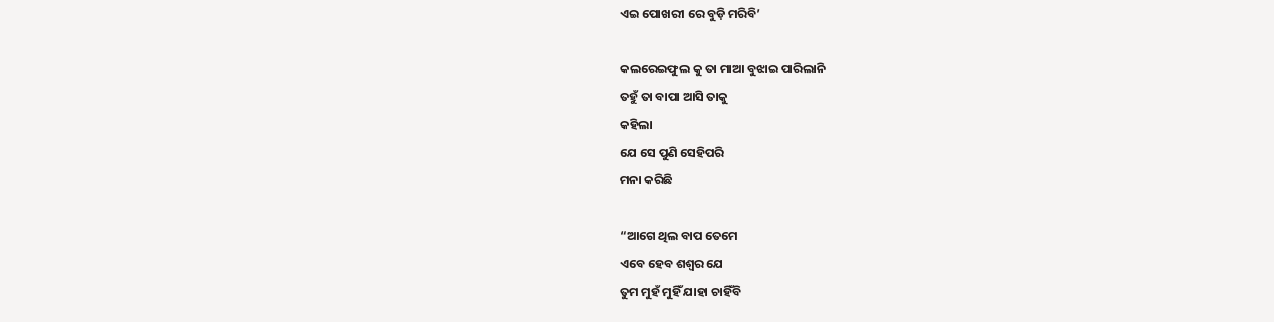ଏଇ ପୋଖରୀ ରେ ବୁଡ଼ି ମରିବି’

କଲରେଇଫୁଲ କୁ ତା ମାଆ ବୁଝାଇ ପାରିଲାନି
ତହୁଁ ତା ବାପା ଆସି ତାକୁ
କହିଲା
ଯେ ସେ ପୁଣି ସେହିପରି
ମନା କରିଛି

“ଆଗେ ଥିଲ ବାପ ତେମେ
ଏବେ ହେବ ଶଶ୍ଵର ଯେ
ତୁମ ମୁହଁ ମୁହିଁ ଯାହା ଚାହିଁବି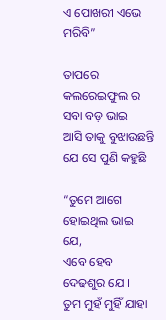ଏ ପୋଖରୀ ଏଭେ ମରିବି”

ତାପରେ
କଲରେଇଫୁଲ ର ସବା ବଡ଼ ଭାଇ
ଆସି ତାକୁ ବୁଝାଉଛନ୍ତି
ଯେ ସେ ପୁଣି କହୁଛି

“ତୁମେ ଆଗେ ହୋଇଥିଲ ଭାଇ ଯେ,
ଏବେ ହେବ ଦେଢଶୁର ଯେ ।
ତୁମ ମୁହଁ ମୁହିଁ ଯାହା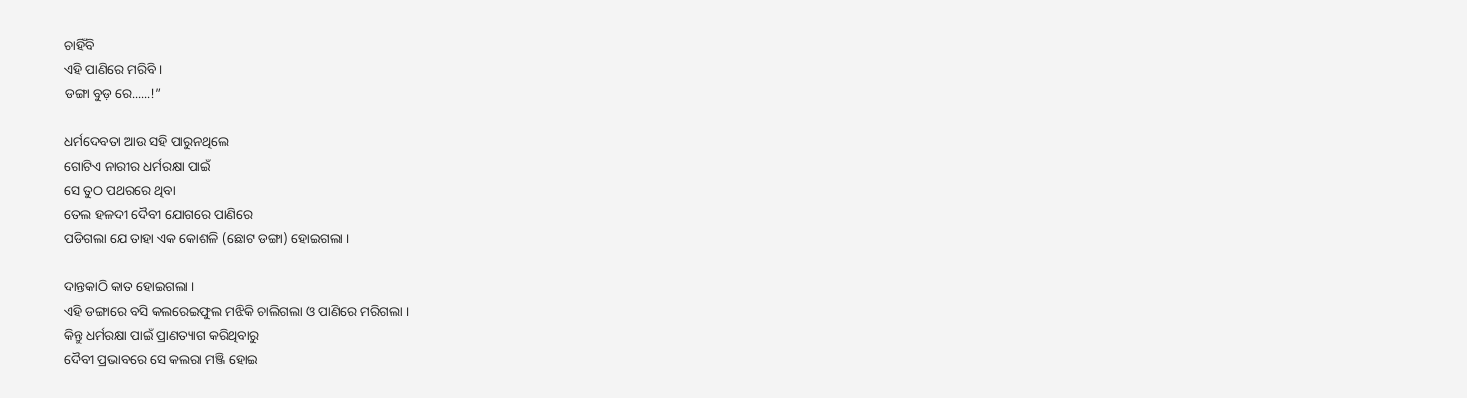ଚାହିଁବି
ଏହି ପାଣିରେ ମରିବି ।
ଡଙ୍ଗା ବୁଡ଼ ରେ......!”

ଧର୍ମଦେବତା ଆଉ ସହି ପାରୁନଥିଲେ
ଗୋଟିଏ ନାରୀର ଧର୍ମରକ୍ଷା ପାଇଁ
ସେ ତୁଠ ପଥରରେ ଥିବା
ତେଲ ହଳଦୀ ଦୈବୀ ଯୋଗରେ ପାଣିରେ
ପଡିଗଲା ଯେ ତାହା ଏକ କୋଶଳି (ଛୋଟ ଡଙ୍ଗା) ହୋଇଗଲା ।

ଦାନ୍ତକାଠି କାତ ହୋଇଗଲା ।
ଏହି ଡଙ୍ଗାରେ ବସି କଲରେଇଫୁଲ ମଝିକି ଚାଲିଗଲା ଓ ପାଣିରେ ମରିଗଲା ।
କିନ୍ତୁ ଧର୍ମରକ୍ଷା ପାଇଁ ପ୍ରାଣତ୍ୟାଗ କରିଥିବାରୁ
ଦୈବୀ ପ୍ରଭାବରେ ସେ କଲରା ମଞ୍ଜି ହୋଇ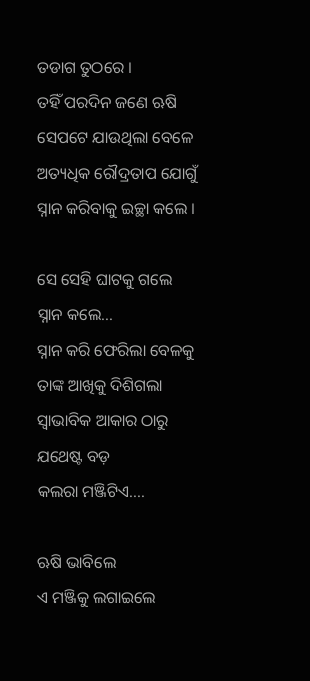ତଡାଗ ତୁଠରେ ।
ତହିଁ ପରଦିନ ଜଣେ ଋଷି  ସେପଟେ ଯାଉଥିଲା ବେଳେ ଅତ୍ୟଧିକ ରୌଦ୍ରତାପ ଯୋଗୁଁ
ସ୍ନାନ କରିବାକୁ ଇଚ୍ଛା କଲେ ।

ସେ ସେହି ଘାଟକୁ ଗଲେ
ସ୍ନାନ କଲେ...
ସ୍ନାନ କରି ଫେରିଲା ବେଳକୁ
ତାଙ୍କ ଆଖିକୁ ଦିଶିଗଲା
ସ୍ଵାଭାବିକ ଆକାର ଠାରୁ ଯଥେଷ୍ଟ ବଡ଼
କଲରା ମଞ୍ଜିଟିଏ....

ଋଷି ଭାବିଲେ
ଏ ମଞ୍ଜିକୁ ଲଗାଇଲେ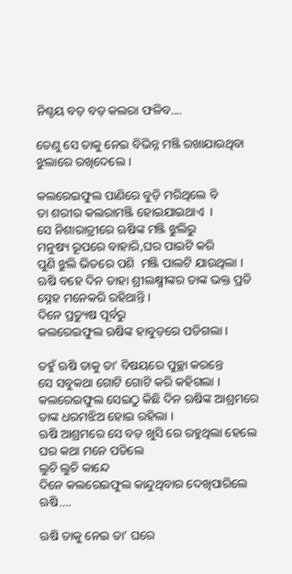ନିଶ୍ଚୟ ବଡ଼ ବଡ଼ କଲରା ଫଳିବ....

ତେଣୁ ସେ ତାକୁ ନେଇ ବିଭିନ୍ନ ମଞ୍ଜି ରଖାଯାଉଥିବା ଝୁଲାରେ ରଖିଦେଲେ ।

କଲରେଇଫୁଲ ପାଣିରେ ବୁଡ଼ି ମରିଥିଲେ ବି
ତା ଶରୀର କଲରାମଞ୍ଜି ହୋଇଯାଇଥାଏ  ।
ସେ ନିଶାରାତ୍ରୀରେ ଋଷିଙ୍କ ମଞ୍ଜି ଝୁଲିରୁ
ମନୁଷ୍ୟ ରୂପରେ ବାହାରି,ଘର ପାଇଟି କରି
ପୁଣି ଝୁଲି ଭିତରେ ପଶି  ମଞ୍ଜି ପାଲଟି ଯାଉଥିଲା ।
ଋଷି ବହେ ଦିନ ତାହା ଶ୍ରୀଲକ୍ଷ୍ମୀଙ୍କର ତାଙ୍କ ଭକ୍ତ ପ୍ରତି ସ୍ନେହ ମନେକରି ରହିଥାନ୍ତି ।
ଦିନେ ପ୍ରତ୍ୟୁଷ ପୂର୍ବରୁ
କଲରେଇଫୁଲ ଋଷିଙ୍କ ହାବୁଡ଼ରେ ପଡିଗଲା ।

ତହୁଁ ଋଷି ତାକୁ ତା’ ବିଷୟରେ ପୁଚ୍ଛା କରନ୍ତେ
ସେ ସବୁକଥା ଗୋଟି ଗୋଟି କରି କହିଗଲା ।
କଲରେଇଫୁଲ ସେଇଠୁ କିଛି ଦିନ ଋଷିଙ୍କ ଆଶ୍ରମରେ ତାଙ୍କ ଧରମଝିଅ ହୋଇ ରହିଲା ।
ଋଷି ଆଶ୍ରମରେ ସେ ବଡ଼ ଖୁସି ରେ ରହୁଥିଲା ହେଲେ
ଘର କଥା ମନେ ପଡିଲେ
ଲୁଚି ଲୁଚି କାନ୍ଦେ
ଦିନେ କଲରେଇଫୁଲ କାନ୍ଦୁଥିବାର ଦେଖିପାରିଲେ ଋଷି....

ଋଷି ତାକୁ ନେଇ ତା’ ଘରେ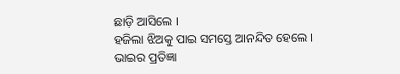ଛାଡ଼ି ଆସିଲେ ।
ହଜିଲା ଝିଅକୁ ପାଇ ସମସ୍ତେ ଆନନ୍ଦିତ ହେଲେ ।
ଭାଇର ପ୍ରତିଜ୍ଞା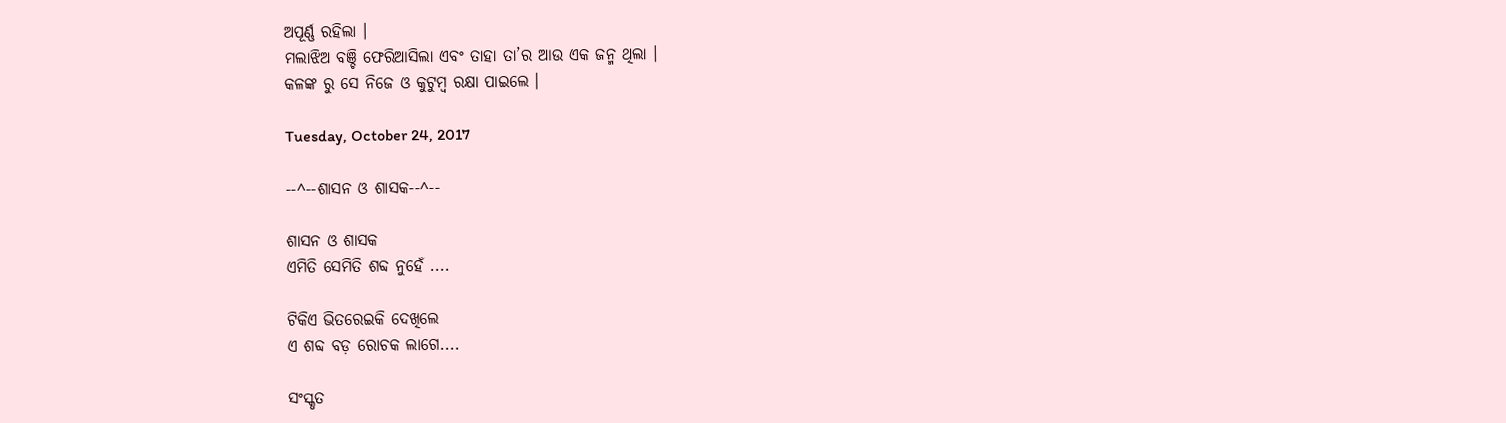ଅପୂର୍ଣ୍ଣ ରହିଲା ।
ମଲାଝିଅ ବଞ୍ଚି ଫେରିଆସିଲା ଏବଂ ତାହା ତା’ର ଆଉ ଏକ ଜନ୍ମ ଥିଲା ।
କଳଙ୍କ ରୁ ସେ ନିଜେ ଓ କୁଟୁମ୍ବ ରକ୍ଷା ପାଇଲେ ।

Tuesday, October 24, 2017

--^--ଶାସନ ଓ ଶାସକ--^--

ଶାସନ ଓ ଶାସକ
ଏମିତି ସେମିତି ଶବ୍ଦ ନୁହେଁ ....

ଟିକିଏ ଭିତରେଇକି ଦେଖିଲେ
ଏ ଶବ୍ଦ ବଡ଼ ରୋଚକ ଲାଗେ....

ସଂସ୍କୃତ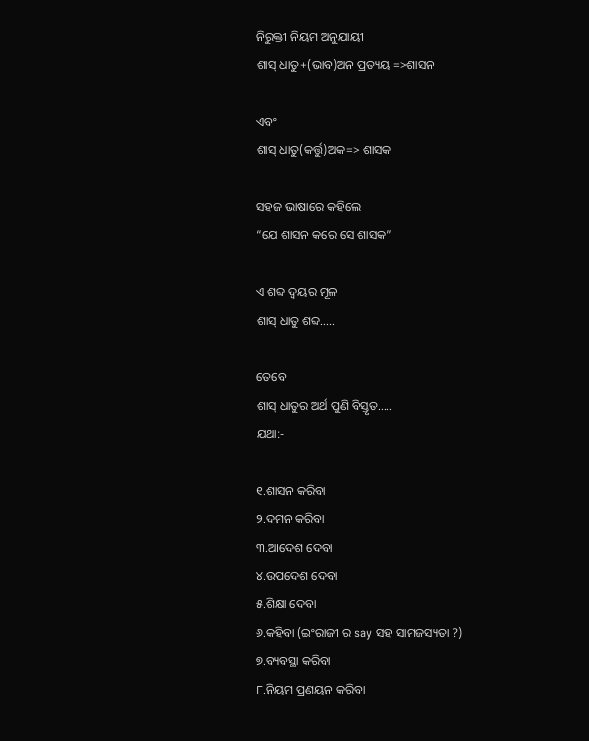ନିରୁକ୍ତୀ ନିୟମ ଅନୁଯାୟୀ
ଶାସ୍ ଧାତୁ+(ଭାବ)ଅନ ପ୍ରତ୍ୟୟ =>ଶାସନ

ଏବଂ
ଶାସ୍ ଧାତୁ(କର୍ତ୍ତୁ)ଅକ=> ଶାସକ

ସହଜ ଭାଷାରେ କହିଲେ
“ଯେ ଶାସନ କରେ ସେ ଶାସକ”

ଏ ଶବ୍ଦ ଦ୍ଵୟର ମୂଳ
ଶାସ୍ ଧାତୁ ଶବ୍ଦ.....

ତେବେ
ଶାସ୍ ଧାତୁର ଅର୍ଥ ପୁଣି ବିସ୍ତୃତ.....
ଯଥା:-

୧.ଶାସନ କରିବା
୨.ଦମନ କରିବା
୩.ଆଦେଶ ଦେବା
୪.ଉପଦେଶ ଦେବା
୫.ଶିକ୍ଷା ଦେବା
୬.କହିବା (ଇଂରାଜୀ ର say ସହ ସାମଜସ୍ୟତା ?)
୭.ବ୍ୟବସ୍ଥା କରିବା
୮.ନିୟମ ପ୍ରଣୟନ କରିବା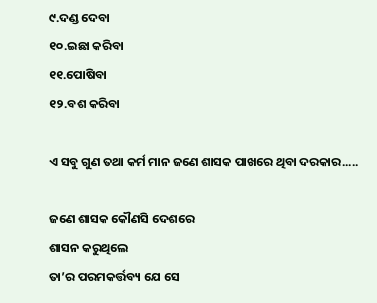୯.ଦଣ୍ଡ ଦେବା
୧୦.ଇଛା କରିବା
୧୧.ପୋଷିବା
୧୨.ବଶ କରିବା

ଏ ସବୁ ଗୁଣ ତଥା କର୍ମ ମାନ ଜଣେ ଶାସକ ପାଖରେ ଥିବା ଦରକାର.....

ଜଣେ ଶାସକ କୌଣସି ଦେଶରେ
ଶାସନ କରୁଥିଲେ
ତା’ର ପରମକର୍ତ୍ତବ୍ୟ ଯେ ସେ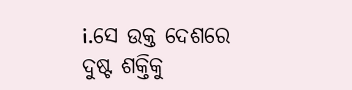i.ସେ ଉକ୍ତ ଦେଶରେ
ଦୁଷ୍ଟ ଶକ୍ତିକୁ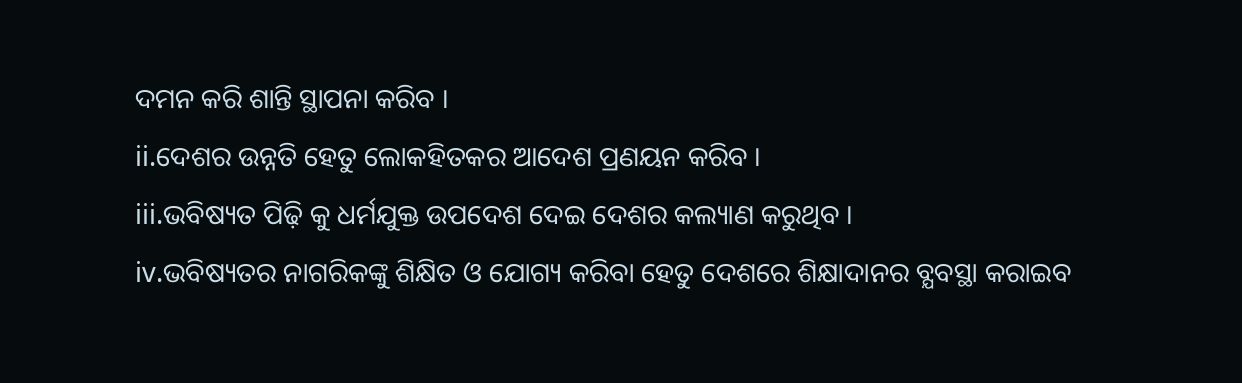ଦମନ କରି ଶାନ୍ତି ସ୍ଥାପନା କରିବ ।
ii.ଦେଶର ଉନ୍ନତି ହେତୁ ଲୋକହିତକର ଆଦେଶ ପ୍ରଣୟନ କରିବ ।
iii.ଭବିଷ୍ୟତ ପିଢ଼ି କୁ ଧର୍ମଯୁକ୍ତ ଉପଦେଶ ଦେଇ ଦେଶର କଲ୍ୟାଣ କରୁଥିବ ।
iv.ଭବିଷ୍ୟତର ନାଗରିକଙ୍କୁ ଶିକ୍ଷିତ ଓ ଯୋଗ୍ୟ କରିବା ହେତୁ ଦେଶରେ ଶିକ୍ଷାଦାନର ବ୍ଯବସ୍ଥା କରାଇବ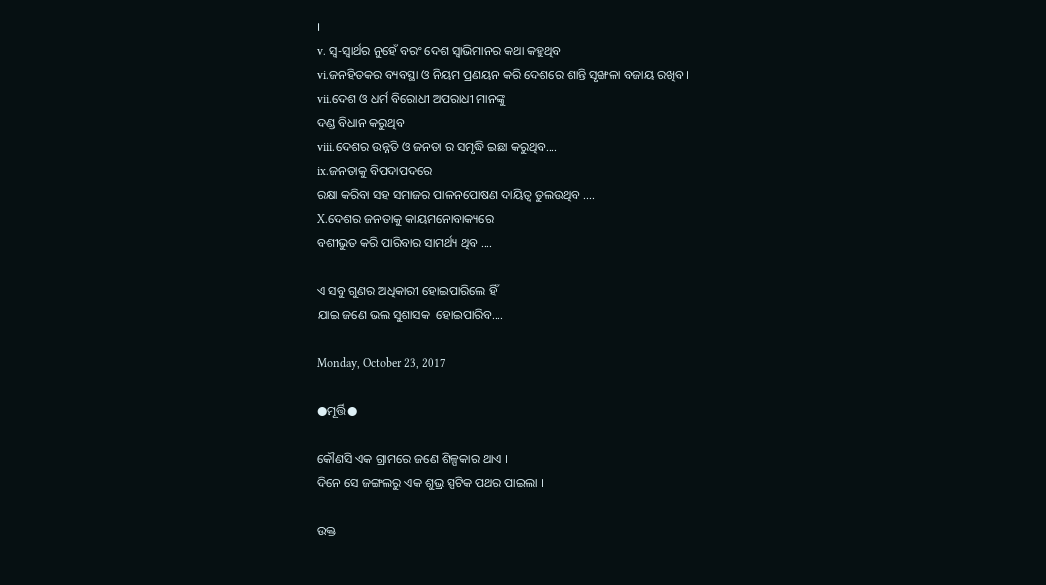।
v. ସ୍ଵ-ସ୍ଵାର୍ଥର ନୁହେଁ ବରଂ ଦେଶ ସ୍ଵାଭିମାନର କଥା କହୁଥିବ
vi.ଜନହିତକର ବ୍ୟବସ୍ଥା ଓ ନିୟମ ପ୍ରଣୟନ କରି ଦେଶରେ ଶାନ୍ତି ସୃଙ୍ଖଳା ବଜାୟ ରଖିବ ।
vii.ଦେଶ ଓ ଧର୍ମ ବିରୋଧୀ ଅପରାଧୀ ମାନଙ୍କୁ
ଦଣ୍ଡ ବିଧାନ କରୁଥିବ
viii.ଦେଶର ଉନ୍ନତି ଓ ଜନତା ର ସମୃଦ୍ଧି ଇଛା କରୁଥିବ....
ix.ଜନତାକୁ ବିପଦାପଦରେ
ରକ୍ଷା କରିବା ସହ ସମାଜର ପାଳନପୋଷଣ ଦାୟିତ୍ୱ ତୁଲଉଥିବ ....
X.ଦେଶର ଜନତାକୁ କାୟମନୋବାକ୍ୟରେ
ବଶୀଭୁତ କରି ପାରିବାର ସାମର୍ଥ୍ୟ ଥିବ ....

ଏ ସବୁ ଗୁଣର ଅଧିକାରୀ ହୋଇପାରିଲେ ହିଁ
ଯାଇ ଜଣେ ଭଲ ସୁଶାସକ  ହୋଇପାରିବ....

Monday, October 23, 2017

●ମୂର୍ତ୍ତି●

କୌଣସି ଏକ ଗ୍ରାମରେ ଜଣେ ଶିଳ୍ପକାର ଥାଏ ।
ଦିନେ ସେ ଜଙ୍ଗଲରୁ ଏକ ଶୁଭ୍ର ସ୍ପଟିକ ପଥର ପାଇଲା ।

ଉକ୍ତ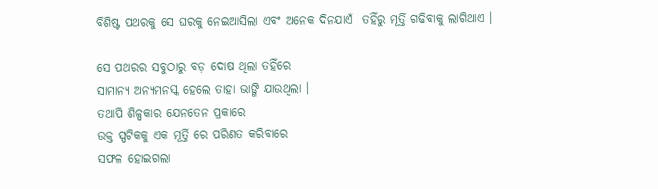ବିଶିଷ୍ଟ ପଥରକୁ ସେ ଘରକୁ ନେଇଆସିଲା ଏବଂ ଅନେକ ଦିନଯାଏଁ  ତହିଁରୁ ମୂର୍ତ୍ତି ଗଢିବାକୁ ଲାଗିଥାଏ ।

ସେ ପଥରର ସବୁଠାରୁ ବଡ଼ ଦୋଷ ଥିଲା ତହିଁରେ
ସାମାନ୍ୟ ଅନ୍ୟମନସ୍କ ହେଲେ ତାହା ଭାଙ୍ଗି ଯାଉଥିଲା ।
ତଥାପି ଶିଳ୍ପକାର ଯେନତେନ ପ୍ରକାରେ
ଉକ୍ତ ସ୍ପଟିକକୁ ଏକ ମୂର୍ତ୍ତି ରେ ପରିଣତ କରିବାରେ
ସଫଳ ହୋଇଗଲା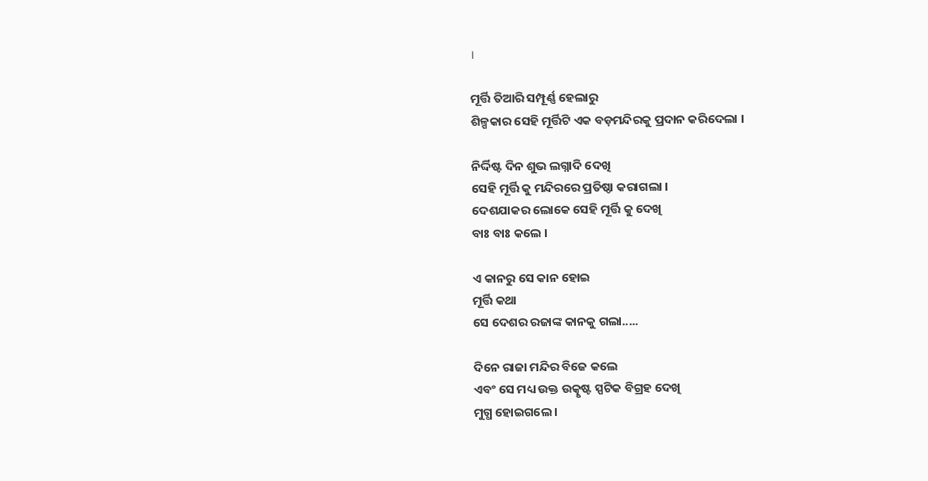।

ମୂର୍ତ୍ତି ତିଆରି ସମ୍ପୂର୍ଣ୍ଣ ହେଲାରୁ
ଶିଳ୍ପକାର ସେହି ମୂର୍ତ୍ତିଟି ଏକ ବଡ଼ମନ୍ଦିରକୁ ପ୍ରଦାନ କରିଦେଲା ।

ନିର୍ଦ୍ଦିଷ୍ଟ ଦିନ ଶୁଭ ଲଗ୍ନାଦି ଦେଖି
ସେହି ମୂର୍ତ୍ତି କୁ ମନ୍ଦିରରେ ପ୍ରତିଷ୍ଠା କରାଗଲା ।
ଦେଶଯାକର ଲୋକେ ସେହି ମୂର୍ତ୍ତି କୁ ଦେଖି
ବାଃ ବାଃ କଲେ ।

ଏ କାନରୁ ସେ କାନ ହୋଇ
ମୂର୍ତ୍ତି କଥା
ସେ ଦେଶର ରଜାଙ୍କ କାନକୁ ଗଲା.....

ଦିନେ ରାଜା ମନ୍ଦିର ବିଜେ କଲେ
ଏବଂ ସେ ମଧ୍ୟ ଉକ୍ତ ଉତ୍କୃଷ୍ଟ ସ୍ପଟିକ ବିଗ୍ରହ ଦେଖି
ମୁଗ୍ଧ ହୋଇଗଲେ ।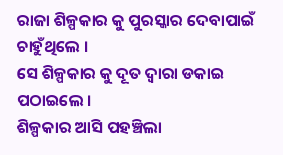ରାଜା ଶିଳ୍ପକାର କୁ ପୁରସ୍କାର ଦେବାପାଇଁ ଚାହୁଁଥିଲେ ।
ସେ ଶିଳ୍ପକାର କୁ ଦୂତ ଦ୍ବାରା ଡକାଇ ପଠାଇଲେ ।
ଶିଳ୍ପକାର ଆସି ପହଞ୍ଚିଲା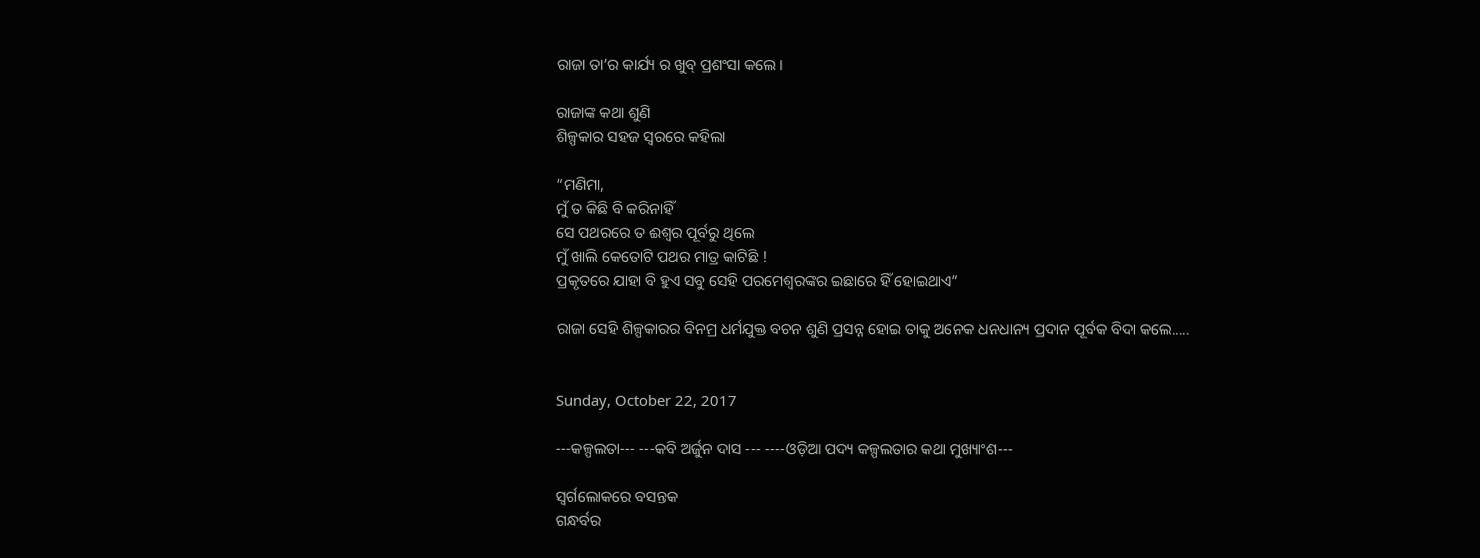ରାଜା ତା’ର କାର୍ଯ୍ୟ ର ଖୁବ୍ ପ୍ରଶଂସା କଲେ ।

ରାଜାଙ୍କ କଥା ଶୁଣି
ଶିଳ୍ପକାର ସହଜ ସ୍ଵରରେ କହିଲା

“ମଣିମା,
ମୁଁ ତ କିଛି ବି କରିନାହିଁ
ସେ ପଥରରେ ତ ଈଶ୍ଵର ପୂର୍ବରୁ ଥିଲେ
ମୁଁ ଖାଲି କେତୋଟି ପଥର ମାତ୍ର କାଟିଛି !
ପ୍ରକୃତରେ ଯାହା ବି ହୁଏ ସବୁ ସେହି ପରମେଶ୍ବରଙ୍କର ଇଛାରେ ହିଁ ହୋଇଥାଏ”

ରାଜା ସେହି ଶିଳ୍ପକାରର ବିନମ୍ର ଧର୍ମଯୁକ୍ତ ବଚନ ଶୁଣି ପ୍ରସନ୍ନ ହୋଇ ତାକୁ ଅନେକ ଧନଧାନ୍ୟ ପ୍ରଦାନ ପୂର୍ବକ ବିଦା କଲେ.....


Sunday, October 22, 2017

---କଳ୍ପଲତା--- ---କବି ଅର୍ଜୁନ ଦାସ --- ----ଓଡ଼ିଆ ପଦ୍ୟ କଳ୍ପଲତାର କଥା ମୁଖ୍ୟାଂଶ---

ସ୍ଵର୍ଗଲୋକରେ ବସନ୍ତକ
ଗନ୍ଧର୍ବର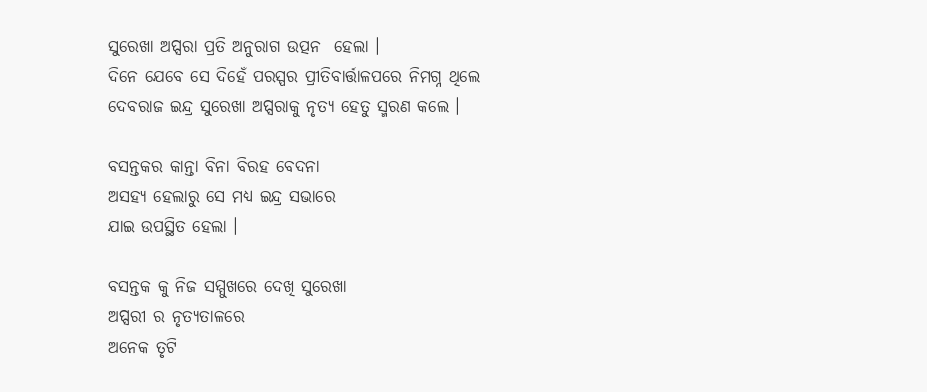ସୁରେଖା ଅପ୍ସରା ପ୍ରତି ଅନୁରାଗ ଉତ୍ପନ  ହେଲା ।
ଦିନେ ଯେବେ ସେ ଦିହେଁ ପରସ୍ପର ପ୍ରୀତିବାର୍ତ୍ତାଳପରେ ନିମଗ୍ନ ଥିଲେ
ଦେବରାଜ ଇନ୍ଦ୍ର ସୁରେଖା ଅପ୍ସରାକୁ ନୃତ୍ୟ ହେତୁ ସ୍ମରଣ କଲେ ।

ବସନ୍ତକର କାନ୍ତା ବିନା ବିରହ ବେଦନା
ଅସହ୍ୟ ହେଲାରୁ ସେ ମଧ୍ୟ ଇନ୍ଦ୍ର ସଭାରେ
ଯାଇ ଉପସ୍ଥିତ ହେଲା ।

ବସନ୍ତକ କୁ ନିଜ ସମ୍ମୁଖରେ ଦେଖି ସୁରେଖା
ଅପ୍ସରୀ ର ନୃତ୍ୟତାଳରେ
ଅନେକ ତୃଟି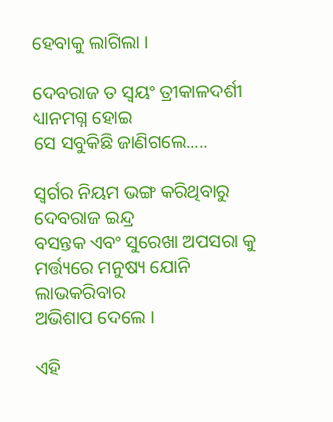ହେବାକୁ ଲାଗିଲା ।

ଦେବରାଜ ତ ସ୍ଵୟଂ ତ୍ରୀକାଳଦର୍ଶୀ
ଧ୍ୟାନମଗ୍ନ ହୋଇ
ସେ ସବୁକିଛି ଜାଣିଗଲେ.....

ସ୍ଵର୍ଗର ନିୟମ ଭଙ୍ଗ କରିଥିବାରୁ
ଦେବରାଜ ଇନ୍ଦ୍ର
ବସନ୍ତକ ଏବଂ ସୁରେଖା ଅପସରା କୁ
ମର୍ତ୍ତ୍ୟରେ ମନୁଷ୍ୟ ଯୋନି ଲାଭକରିବାର
ଅଭିଶାପ ଦେଲେ ।

ଏହି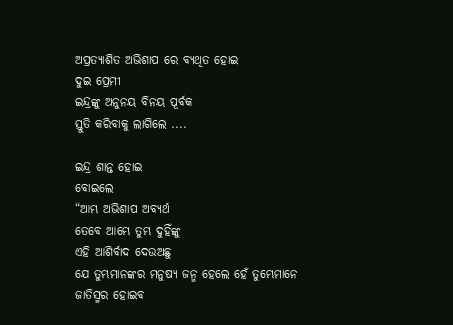ଅପ୍ରତ୍ୟାଶିତ ଅଭିଶାପ ରେ ବ୍ୟଥିତ ହୋଇ
ଦୁଇ ପ୍ରେମୀ
ଇନ୍ଦ୍ରଙ୍କୁ ଅନୁନୟ ବିନୟ ପୂର୍ବକ
ସ୍ତୁତି କରିବାକୁ ଲାଗିଲେ ....

ଇନ୍ଦ୍ର ଶାନ୍ତ ହୋଇ
ବୋଇଲେ
“ଆମ୍ଭ ଅଭିଶାପ ଅବ୍ୟର୍ଥ
ତେବେ ଆମ୍ଭେ ତୁମ୍ଭ ଦୁହିଁଙ୍କୁ
ଏହି ଆଶିର୍ବାଦ ଦେଉଅଛୁ
ଯେ ତୁମ୍ଭମାନଙ୍କର ମନୁଷ୍ୟ ଜନ୍ମ ହେଲେ ହେଁ ତୁମ୍ଭେମାନେ ଜାତିସ୍ମର ହୋଇବ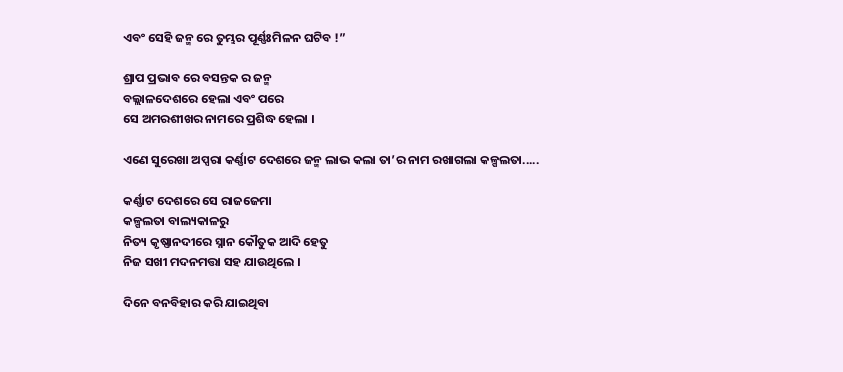ଏବଂ ସେହି ଜନ୍ମ ରେ ତୁମ୍ଭର ପୂର୍ଣ୍ଣଃମିଳନ ଘଟିବ !”

ଶ୍ରାପ ପ୍ରଭାବ ରେ ବସନ୍ତକ ର ଜନ୍ମ
ବଲ୍ଲାଳଦେଶରେ ହେଲା ଏବଂ ପରେ
ସେ ଅମରଶୀଖର ନାମରେ ପ୍ରଶିଦ୍ଧ ହେଲା ।

ଏଣେ ସୁରେଖା ଅପ୍ସରା କର୍ଣ୍ଣାଟ ଦେଶରେ ଜନ୍ମ ଲାଭ କଲା ତା’ର ନାମ ରଖାଗଲା କଳ୍ପଲତା.....

କର୍ଣ୍ଣାଟ ଦେଶରେ ସେ ରାଜଜେମା
କଳ୍ପଲତା ବାଲ୍ୟକାଳରୁ
ନିତ୍ୟ କୃଷ୍ଣାନଦୀରେ ସ୍ନାନ କୌତୁକ ଆଦି ହେତୁ
ନିଜ ସଖୀ ମଦନମତ୍ତା ସହ ଯାଉଥିଲେ ।

ଦିନେ ବନବିହାର କରି ଯାଇଥିବା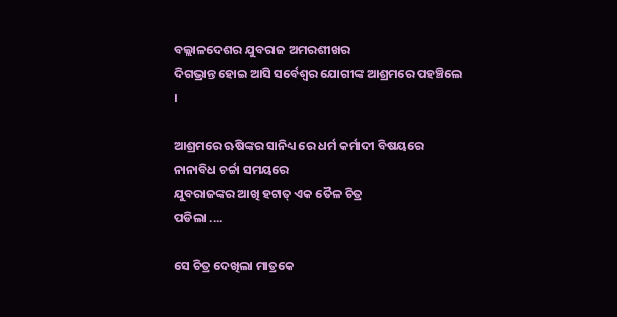ବଲ୍ଲାଳଦେଶର ଯୁବରାଜ ଅମରଶୀଖର
ଦିଗଭ୍ରାନ୍ତ ହୋଇ ଆସି ସର୍ବେଶ୍ଵର ଯୋଗୀଙ୍କ ଆଶ୍ରମରେ ପହଞ୍ଚିଲେ ।

ଆଶ୍ରମରେ ଋଷିଙ୍କର ସାନିଧ୍ୟ ରେ ଧର୍ମ କର୍ମାଦୀ ବିଷୟରେ ନାନାବିଧ ଚର୍ଚ୍ଚା ସମୟରେ
ଯୁବରାଜଙ୍କର ଆଖି ହଟାତ୍ ଏକ ତୈଳ ଚିତ୍ର
ପଡିଲା ....

ସେ ଚିତ୍ର ଦେଖିଲା ମାତ୍ରକେ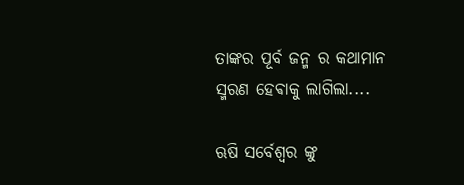ତାଙ୍କର ପୂର୍ବ ଜନ୍ମ ର କଥାମାନ
ସ୍ମରଣ ହେଵାକୁ ଲାଗିଲା....

ଋଷି ସର୍ବେଶ୍ଵର ଙ୍କୁ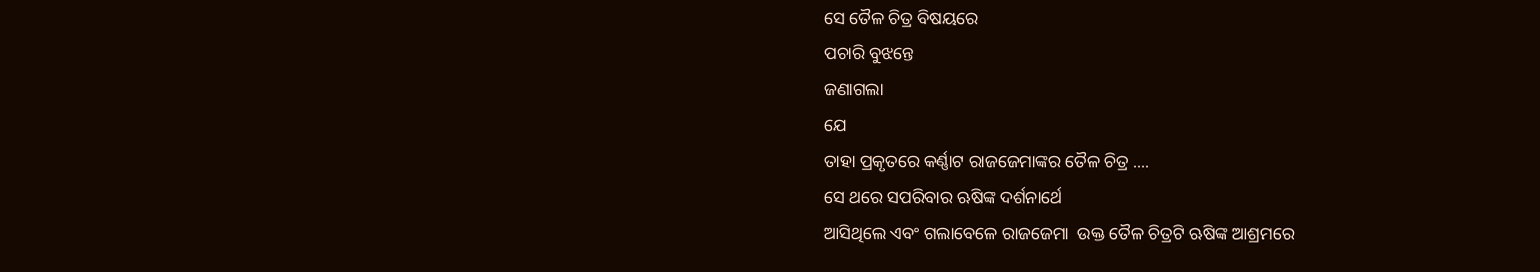ସେ ତୈଳ ଚିତ୍ର ବିଷୟରେ
ପଚାରି ବୁଝନ୍ତେ
ଜଣାଗଲା
ଯେ
ତାହା ପ୍ରକୃତରେ କର୍ଣ୍ଣାଟ ରାଜଜେମାଙ୍କର ତୈଳ ଚିତ୍ର ....
ସେ ଥରେ ସପରିବାର ଋଷିଙ୍କ ଦର୍ଶନାର୍ଥେ
ଆସିଥିଲେ ଏବଂ ଗଲାବେଳେ ରାଜଜେମା  ଉକ୍ତ ତୈଳ ଚିତ୍ରଟି ଋଷିଙ୍କ ଆଶ୍ରମରେ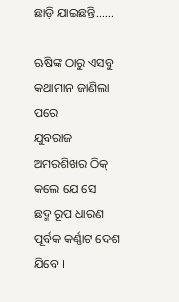ଛାଡ଼ି ଯାଇଛନ୍ତି......

ଋଷିଙ୍କ ଠାରୁ ଏସବୁ କଥାମାନ ଜାଣିଲା ପରେ
ଯୁବରାଜ ଅମରଶିଖର ଠିକ୍ କଲେ ଯେ ସେ
ଛଦ୍ମ ରୂପ ଧାରଣ ପୂର୍ବକ କର୍ଣ୍ଣାଟ ଦେଶ ଯିବେ ।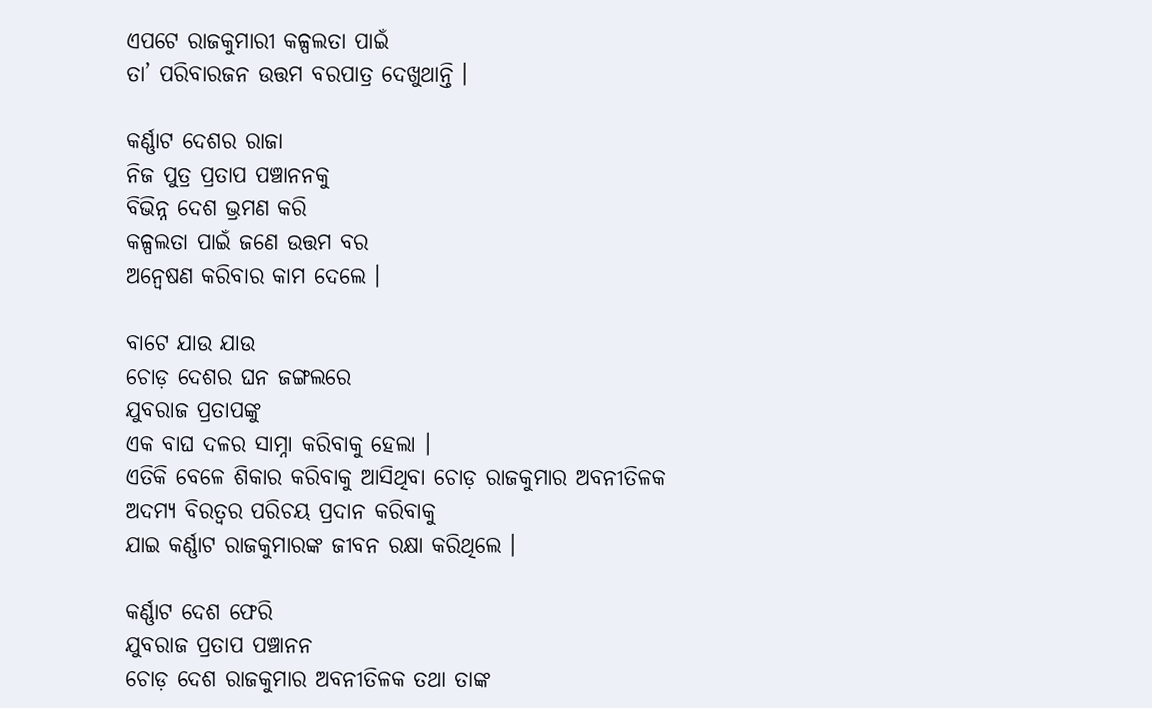ଏପଟେ ରାଜକୁମାରୀ କଳ୍ପଲତା ପାଇଁ
ତା’ ପରିବାରଜନ ଉତ୍ତମ ବରପାତ୍ର ଦେଖୁଥାନ୍ତି ।

କର୍ଣ୍ଣାଟ ଦେଶର ରାଜା
ନିଜ ପୁତ୍ର ପ୍ରତାପ ପଞ୍ଚାନନକୁ
ବିଭିନ୍ନ ଦେଶ ଭ୍ରମଣ କରି
କଳ୍ପଲତା ପାଇଁ ଜଣେ ଉତ୍ତମ ବର
ଅନ୍ବେଷଣ କରିବାର କାମ ଦେଲେ ।

ବାଟେ ଯାଉ ଯାଉ
ଚୋଡ଼ ଦେଶର ଘନ ଜଙ୍ଗଲରେ
ଯୁବରାଜ ପ୍ରତାପଙ୍କୁ
ଏକ ବାଘ ଦଳର ସାମ୍ନା କରିବାକୁ ହେଲା ।
ଏତିକି ବେଳେ ଶିକାର କରିବାକୁ ଆସିଥିବା ଚୋଡ଼ ରାଜକୁମାର ଅବନୀତିଳକ
ଅଦମ୍ୟ ବିରତ୍ଵର ପରିଚୟ ପ୍ରଦାନ କରିବାକୁ
ଯାଇ କର୍ଣ୍ଣାଟ ରାଜକୁମାରଙ୍କ ଜୀବନ ରକ୍ଷା କରିଥିଲେ ।

କର୍ଣ୍ଣାଟ ଦେଶ ଫେରି
ଯୁବରାଜ ପ୍ରତାପ ପଞ୍ଚାନନ
ଚୋଡ଼ ଦେଶ ରାଜକୁମାର ଅବନୀତିଳକ ତଥା ତାଙ୍କ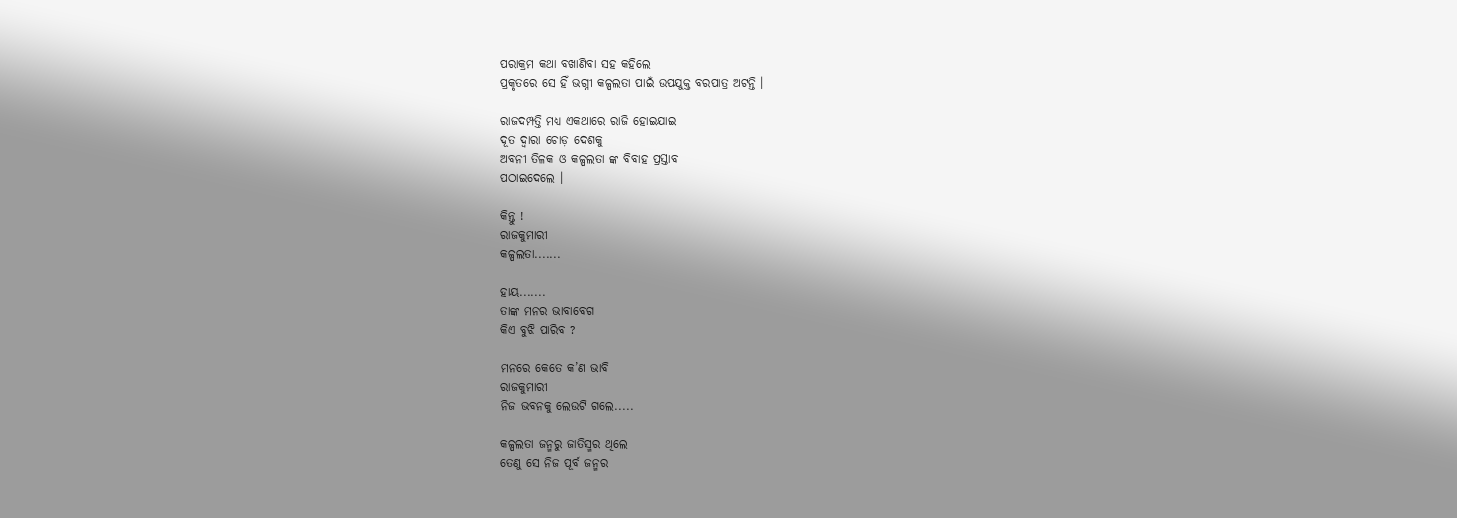ପରାକ୍ରମ କଥା ବଖାଣିବା ସହ କହିଲେ
ପ୍ରକୃତରେ ସେ ହିଁ ଭଗ୍ନୀ କଳ୍ପଲତା ପାଇଁ ଉପଯୁକ୍ତ ବରପାତ୍ର ଅଟନ୍ତି ।

ରାଜଦମ୍ପତ୍ତି ମଧ୍ୟ ଏକଥାରେ ରାଜି ହୋଇଯାଇ
ଦୂତ ଦ୍ଵାରା ଚୋଡ଼ ଦେଶକୁ
ଅବନୀ ତିଳକ ଓ କଳ୍ପଲତା ଙ୍କ ବିବାହ ପ୍ରସ୍ତାବ
ପଠାଇଦେଲେ ।

କିନ୍ତୁ !
ରାଜକୁମାରୀ
କଳ୍ପଲତା.......

ହାୟ.......
ତାଙ୍କ ମନର ଭାବାବେଗ
କିଏ ବୁଝି ପାରିବ ?

ମନରେ କେତେ କ’ଣ ଭାବି
ରାଜକୁମାରୀ
ନିଜ ଭବନକୁ ଲେଉଟି ଗଲେ.....

କଳ୍ପଲତା ଜନ୍ମରୁ ଜାତିସ୍ମର ଥିଲେ
ତେଣୁ ସେ ନିଜ ପୂର୍ବ ଜନ୍ମର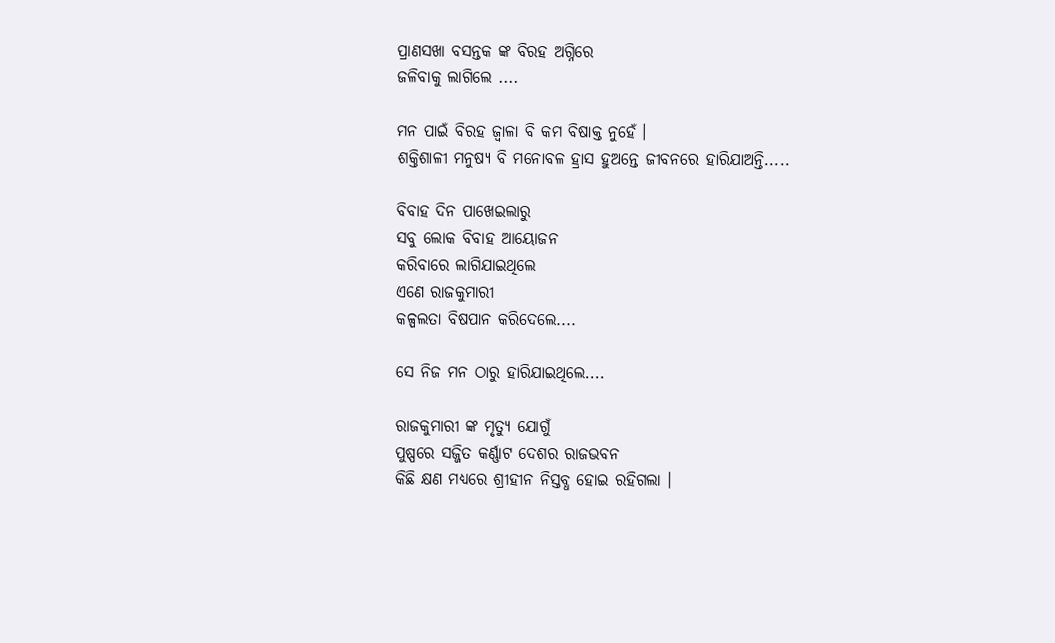ପ୍ରାଣସଖା ବସନ୍ତକ ଙ୍କ ବିରହ ଅଗ୍ନିରେ
ଜଳିବାକୁ ଲାଗିଲେ ....

ମନ ପାଇଁ ବିରହ ଜ୍ଵାଳା ବି କମ ବିଷାକ୍ତ ନୁହେଁ ।
ଶକ୍ତିଶାଳୀ ମନୁଷ୍ୟ ବି ମନୋବଳ ହ୍ରାସ ହୁଅନ୍ତେ ଜୀବନରେ ହାରିଯାଅନ୍ତି.....

ବିବାହ ଦିନ ପାଖେଇଲାରୁ
ସବୁ ଲୋକ ବିବାହ ଆୟୋଜନ
କରିବାରେ ଲାଗିଯାଇଥିଲେ
ଏଣେ ରାଜକୁମାରୀ
କଳ୍ପଲତା ବିଷପାନ କରିଦେଲେ....

ସେ ନିଜ ମନ ଠାରୁ ହାରିଯାଇଥିଲେ....

ରାଜକୁମାରୀ ଙ୍କ ମୃତ୍ୟୁ ଯୋଗୁଁ
ପୁଷ୍ପରେ ସଜ୍ଜିତ କର୍ଣ୍ଣାଟ ଦେଶର ରାଜଭବନ
କିଛି କ୍ଷଣ ମଧ୍ୟରେ ଶ୍ରୀହୀନ ନିସ୍ତବ୍ଧ ହୋଇ ରହିଗଲା ।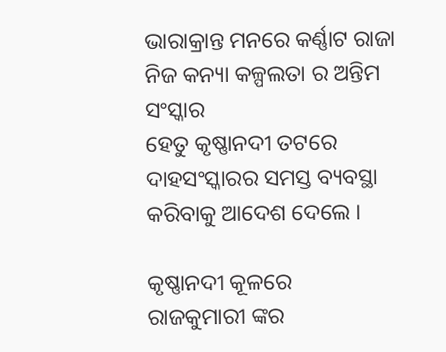ଭାରାକ୍ରାନ୍ତ ମନରେ କର୍ଣ୍ଣାଟ ରାଜା
ନିଜ କନ୍ୟା କଳ୍ପଲତା ର ଅନ୍ତିମ ସଂସ୍କାର
ହେତୁ କୃଷ୍ଣାନଦୀ ତଟରେ
ଦାହସଂସ୍କାରର ସମସ୍ତ ବ୍ୟବସ୍ଥା କରିବାକୁ ଆଦେଶ ଦେଲେ ।

କୃଷ୍ଣାନଦୀ କୂଳରେ
ରାଜକୁମାରୀ ଙ୍କର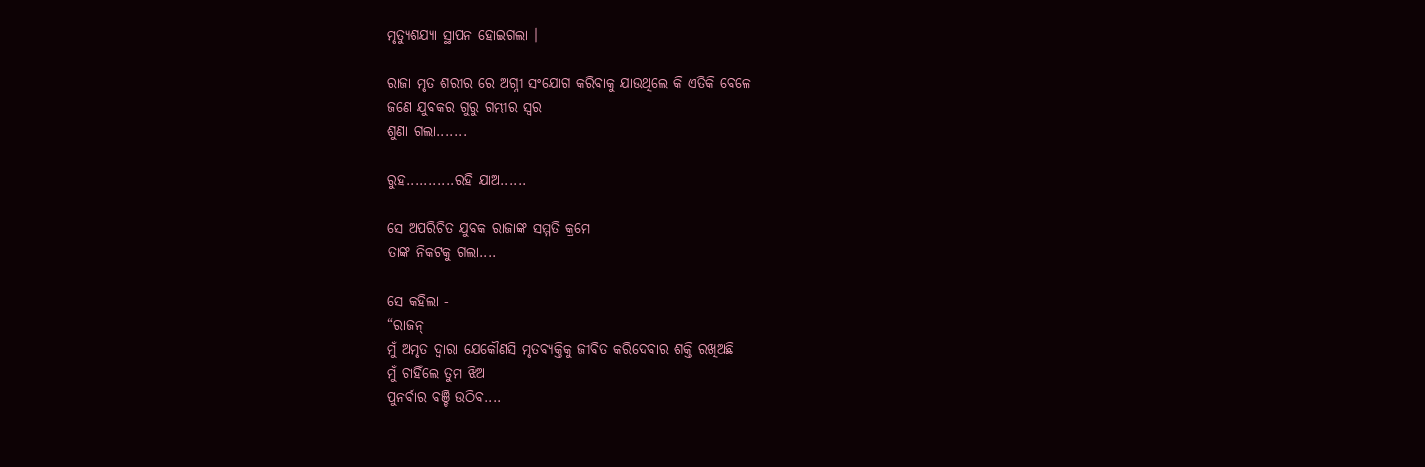ମୃତ୍ୟୁଶଯ୍ୟା ସ୍ଥାପନ ହୋଇଗଲା ।

ରାଜା ମୃତ ଶରୀର ରେ ଅଗ୍ନୀ ସଂଯୋଗ କରିବାକୁ ଯାଉଥିଲେ କି ଏତିକି ବେଳେ
ଜଣେ ଯୁବକର ଗୁରୁ ଗମ୍ଭୀର ସ୍ଵର
ଶୁଣା ଗଲା.......

ରୁହ...........ରହି ଯାଅ......

ସେ ଅପରିଚିତ ଯୁବକ ରାଜାଙ୍କ ସମ୍ମତି କ୍ରମେ
ତାଙ୍କ ନିକଟକୁ ଗଲା....

ସେ କହିଲା -
“ରାଜନ୍
ମୁଁ ଅମୃତ ଦ୍ଵାରା ଯେକୌଣସି ମୃତବ୍ୟକ୍ତିକୁ ଜୀବିତ କରିଦେବାର ଶକ୍ତି ରଖିଅଛି
ମୁଁ ଚାହିଁଲେ ତୁମ ଝିଅ
ପୁନର୍ବାର ବଞ୍ଚି ଉଠିବ....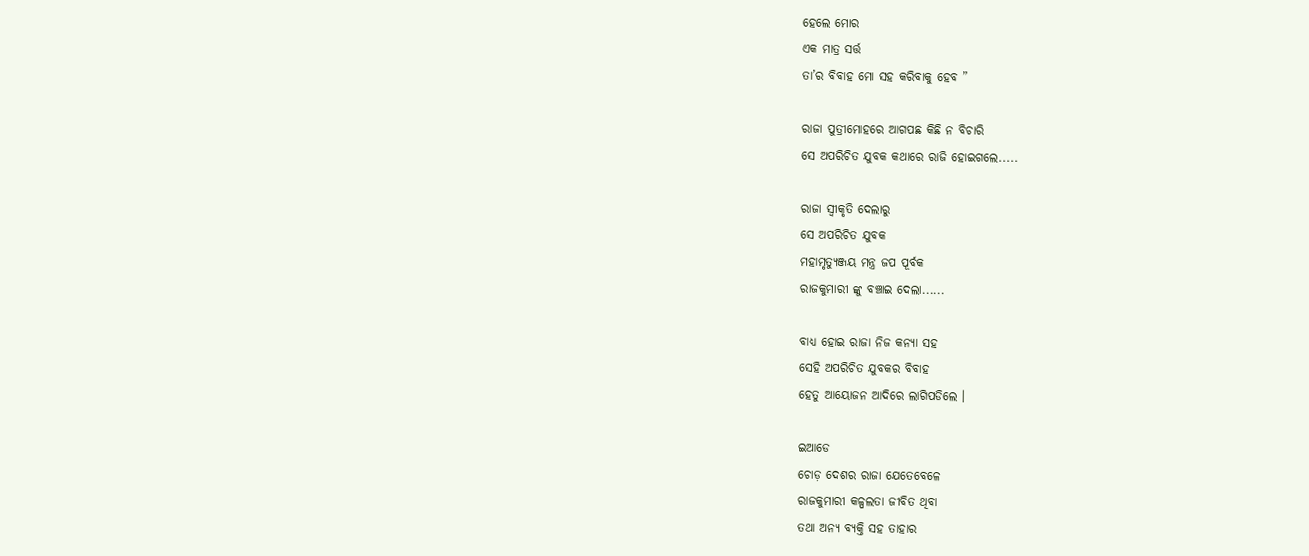ହେଲେ ମୋର
ଏକ ମାତ୍ର ସର୍ତ୍ତ
ତା’ର ବିବାହ ମୋ ସହ କରିବାକୁ ହେବ ”

ରାଜା ପୁତ୍ରୀମୋହରେ ଆଗପଛ କିଛି ନ ବିଚାରି
ସେ ଅପରିଚିତ ଯୁବକ କଥାରେ ରାଜି ହୋଇଗଲେ.....

ରାଜା ସ୍ଵୀକୃତି ଦେଲାରୁ
ସେ ଅପରିଚିତ ଯୁବକ
ମହାମୃତ୍ୟୁଞ୍ଜୟ ମନ୍ତ୍ର ଜପ ପୂର୍ବକ
ରାଜକୁମାରୀ ଙ୍କୁ ବଞ୍ଚାଇ ଦେଲା......

ବାଧ୍ଯ ହୋଇ ରାଜା ନିଜ କନ୍ୟା ସହ
ସେହି ଅପରିଚିତ ଯୁବକର ବିବାହ
ହେତୁ ଆୟୋଜନ ଆଦିରେ ଲାଗିପଡିଲେ ।

ଇଆଡେ
ଚୋଡ଼ ଦେଶର ରାଜା ଯେତେବେଳେ
ରାଜକୁମାରୀ କଳ୍ପଲତା ଜୀବିତ ଥିବା
ତଥା ଅନ୍ୟ ବ୍ୟକ୍ତି ସହ ତାହାର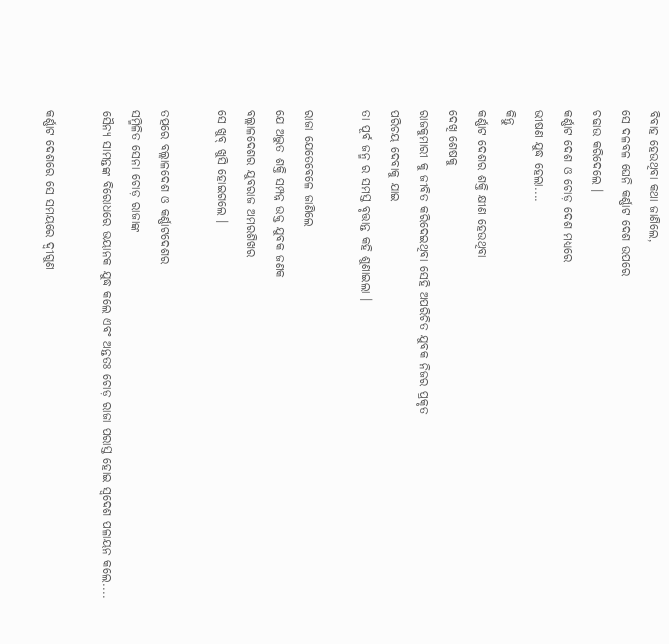ବିବାହ ହେଉଥିବା କଥା ଜାଣିଲେ,
ସେ ଦଳବଳ ଘେନି କର୍ଣ୍ଣାଟ ଦେଶ ଉପରେ
ଚଢାଉ କରିଦେଲେ ।
କର୍ଣ୍ଣାଟ ଦେଶ ଓ ଚୋଡ଼ ଦେଶ ମଧ୍ୟରେ
ଭୀଷଣ ଯୁଦ୍ଧ ହେଲା....
କିନ୍ତୁ
କର୍ଣ୍ଣାଟ ଦେଶର ଶକ୍ତି କ୍ଷୀଣ ହେଉଥିବା
ଦେଖି ଶେଷକୁ
ରାଜକୁମାରୀ କୁ ଜୀବିତ କରିଦେଇଥିବା ସେହି ଅପରିଚିତ ଯୁବକ ନିଜର ପ୍ରକୃତ
ପରିଚୟ ଦେବାକୁ ଯାଇ
ତା ପୂର୍ବ ଜନ୍ମ ର ସମସ୍ତ ବୃତ୍ତାନ୍ତ କହି ଶୁଣାଇଲା ।

ରାଜା ଯେତେବେଳେ ଜାଣିଲେ
ଯେ ଅଦ୍ଭୁତ ଶକ୍ତି ସମ୍ପନ୍ନ ଉକ୍ତ ଯୁବକ ଜଣକ
ବଲ୍ଲାଳଦେଶର ଯୁବରାଜ ଅମରଶିଖର
ସେ ଖୁବ୍ ଖୁସି ହୋଇଗଲେ ।

ତତ୍ପରେ ବଲ୍ଲାଳଦେଶ ଓ କର୍ଣ୍ଣାଟଦେଶର
ସମ୍ମିଳିତ ସେନା ଚୋଡ଼ ରାଜାଙ୍କ
ସୈନ୍ୟ ସାମନ୍ତଙ୍କ ବିରୋଧରେ ଭୟାନକ ଯୁଦ୍ଧ କଲେ ଏବଂ ଅନ୍ତତଃ ଚୋଡ଼ ରାଜା ପରାସ୍ତ ହୋଇ ସ୍ବଦେଶ ପଳାୟନ କଲେ....

କର୍ଣ୍ଣାଟ ଦେଶରେ ସେ ସମୟରେ ଦ୍ଵୀଗୁଣ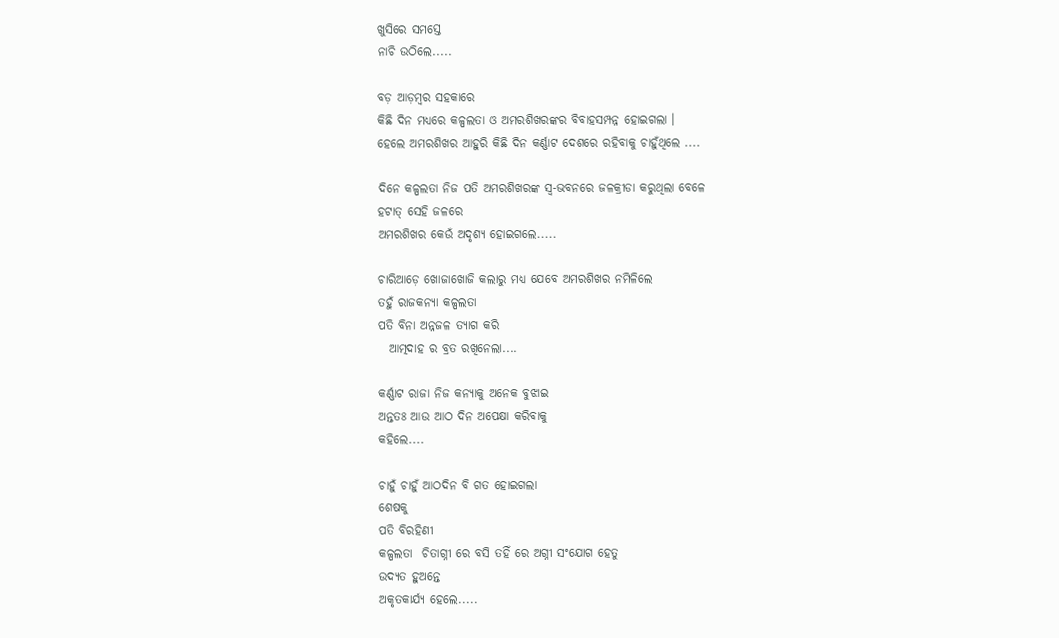ଖୁସିରେ ସମସ୍ତେ
ନାଚି ଉଠିଲେ.....

ବଡ଼ ଆଡ଼ମ୍ଵର ସହକାରେ
କିଛି ଦିନ ମଧ୍ୟରେ କଳ୍ପଲତା ଓ ଅମରଶିଖରଙ୍କର ବିବାହସମ୍ପନ୍ନ ହୋଇଗଲା ।
ହେଲେ ଅମରଶିଖର ଆହୁରି କିଛି ଦିନ କର୍ଣ୍ଣାଟ ଦେଶରେ ରହିବାକୁ ଚାହୁଁଥିଲେ ....

ଦିନେ କଳ୍ପଲତା ନିଜ ପତି ଅମରଶିଖରଙ୍କ ସ୍ଵ-ଭବନରେ ଜଳକ୍ରୀଡା କରୁଥିଲା ବେଳେ
ହଟାତ୍ ସେହି ଜଳରେ
ଅମରଶିଖର କେଉଁ ଅଦୃଶ୍ୟ ହୋଇଗଲେ.....

ଚାରିଆଡ଼େ ଖୋଜାଖୋଜି କଲାରୁ ମଧ୍ୟ ଯେବେ ଅମରଶିଖର ନମିଳିଲେ
ତହୁଁ ରାଜକନ୍ୟା କଳ୍ପଲତା
ପତି ବିନା ଅନ୍ନଜଳ ତ୍ୟାଗ କରି
  ଆତ୍ମଦାହ ର ବ୍ରତ ରଖିନେଲା....

କର୍ଣ୍ଣାଟ ରାଜା ନିଜ କନ୍ୟାକୁ ଅନେକ ବୁଝାଇ
ଅନ୍ତତଃ ଆଉ ଆଠ ଦିନ ଅପେକ୍ଷା କରିବାକୁ
କହିଲେ....

ଚାହୁଁ ଚାହୁଁ ଆଠଦିନ ବି ଗତ ହୋଇଗଲା
ଶେଷକୁ
ପତି ବିରହିଣୀ
କଳ୍ପଲତା  ଚିତାଗ୍ନୀ ରେ ବସି ତହିଁ ରେ ଅଗ୍ନୀ ସଂଯୋଗ ହେତୁ
ଉଦ୍ୟତ ହୁଅନ୍ତେ
ଅକୃତକାର୍ଯ୍ୟ ହେଲେ.....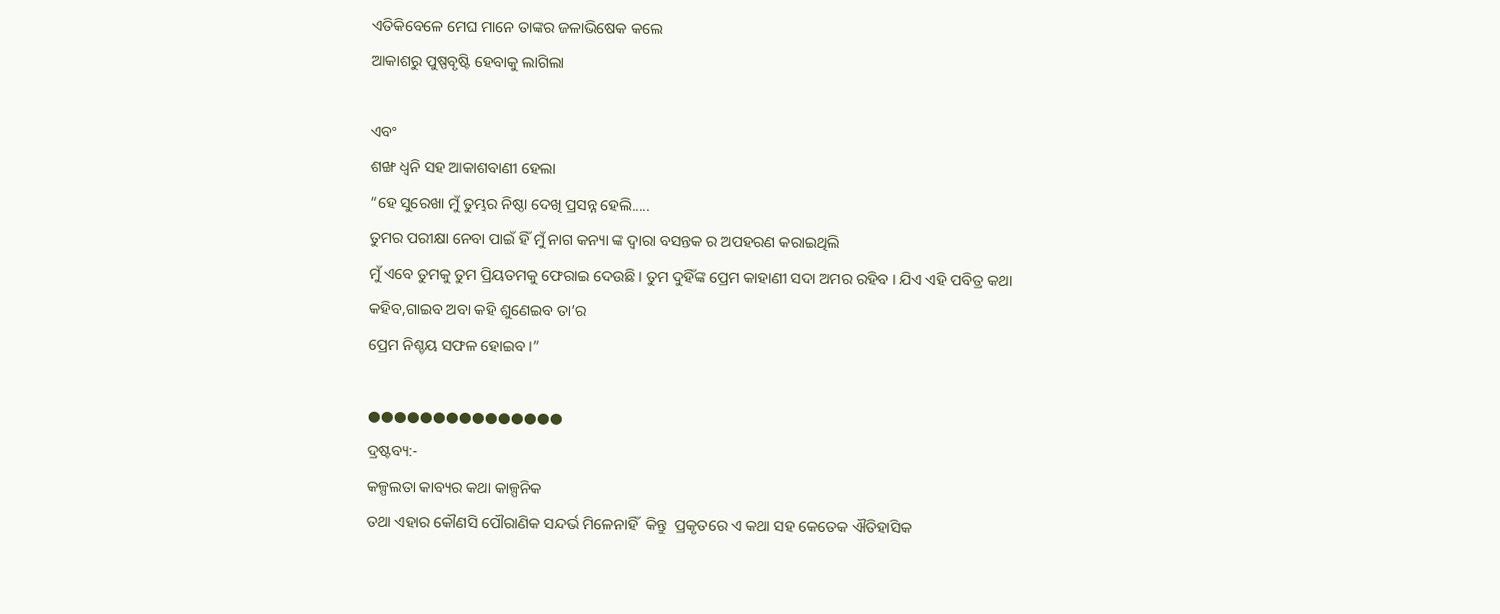ଏତିକିବେଳେ ମେଘ ମାନେ ତାଙ୍କର ଜଳାଭିଷେକ କଲେ
ଆକାଶରୁ ପୁଷ୍ପବୃଷ୍ଟି ହେବାକୁ ଲାଗିଲା

ଏବଂ
ଶଙ୍ଖ ଧ୍ଵନି ସହ ଆକାଶବାଣୀ ହେଲା
“ହେ ସୁରେଖା ମୁଁ ତୁମ୍ଭର ନିଷ୍ଠା ଦେଖି ପ୍ରସନ୍ନ ହେଲି.....
ତୁମର ପରୀକ୍ଷା ନେବା ପାଇଁ ହିଁ ମୁଁ ନାଗ କନ୍ୟା ଙ୍କ ଦ୍ଵାରା ବସନ୍ତକ ର ଅପହରଣ କରାଇଥିଲି
ମୁଁ ଏବେ ତୁମକୁ ତୁମ ପ୍ରିୟତମକୁ ଫେରାଇ ଦେଉଛି । ତୁମ ଦୁହିଁଙ୍କ ପ୍ରେମ କାହାଣୀ ସଦା ଅମର ରହିବ । ଯିଏ ଏହି ପବିତ୍ର କଥା କହିବ,ଗାଇବ ଅବା କହି ଶୁଣେଇବ ତା’ର
ପ୍ରେମ ନିଶ୍ଚୟ ସଫଳ ହୋଇବ ।”

●●●●●●●●●●●●●●●
ଦ୍ରଷ୍ଟବ୍ୟ:-
କଳ୍ପଲତା କାବ୍ୟର କଥା କାଳ୍ପନିକ
ତଥା ଏହାର କୌଣସି ପୌରାଣିକ ସନ୍ଦର୍ଭ ମିଳେନାହିଁ  କିନ୍ତୁ  ପ୍ରକୃତରେ ଏ କଥା ସହ କେତେକ ଐତିହାସିକ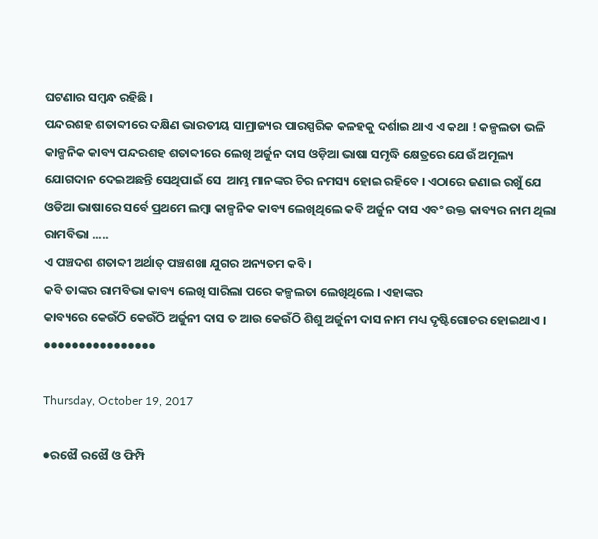ଘଟଣାର ସମ୍ଵନ୍ଧ ରହିଛି ।
ପନ୍ଦରଶହ ଶତାବ୍ଦୀରେ ଦକ୍ଷିଣ ଭାରତୀୟ ସାମ୍ରାଜ୍ୟର ପାରସ୍ପରିକ କଳହକୁ ଦର୍ଶାଇ ଥାଏ ଏ କଥା ! କଳ୍ପଲତା ଭଳି କାଳ୍ପନିକ କାବ୍ୟ ପନ୍ଦରଶହ ଶତାବ୍ଦୀରେ ଲେଖି ଅର୍ଜୁନ ଦାସ ଓଡ଼ିଆ ଭାଷା ସମୃଦ୍ଧି କ୍ଷେତ୍ରରେ ଯେଉଁ ଅମୂଲ୍ୟ ଯୋଗଦାନ ଦେଇଅଛନ୍ତି ସେଥିପାଇଁ ସେ  ଆମ୍ଭ ମାନଙ୍କର ଚିର ନମସ୍ୟ ହୋଇ ରହିବେ । ଏଠାରେ ଜଣାଇ ରଖୁଁ ଯେ ଓଡିଆ ଭାଷାରେ ସର୍ବେ ପ୍ରଥମେ ଲମ୍ଵା କାଳ୍ପନିକ କାବ୍ୟ ଲେଖିଥିଲେ କବି ଅର୍ଜୁନ ଦାସ ଏବଂ ଉକ୍ତ କାବ୍ୟର ନାମ ଥିଲା ରାମବିଭା .....
ଏ ପଞ୍ଚଦଶ ଶତାବ୍ଦୀ ଅର୍ଥାତ୍ ପଞ୍ଚଶଖା ଯୁଗର ଅନ୍ୟତମ କବି ।
କବି ତାଙ୍କର ରାମବିଭା କାବ୍ୟ ଲେଖି ସାରିଲା ପରେ କଳ୍ପଲତା ଲେଖିଥିଲେ । ଏହାଙ୍କର
କାବ୍ୟରେ କେଉଁଠି କେଉଁଠି ଅର୍ଜୁନୀ ଦାସ ତ ଆଉ କେଉଁଠି ଶିଶୁ ଅର୍ଜୁନୀ ଦାସ ନାମ ମଧ୍ୟ ଦୃଷ୍ଟିଗୋଚର ହୋଇଥାଏ ।
●●●●●●●●●●●●●●●●

Thursday, October 19, 2017

●ରଝୌ ରଝୌ ଓ ଫିମ୍ପି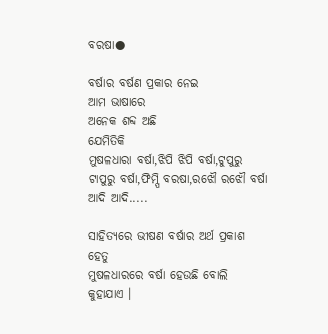ବରଷା●

ବର୍ଷାର ବର୍ଷଣ ପ୍ରକାର ନେଇ
ଆମ ଭାଷାରେ
ଅନେକ ଶବ୍ଦ ଅଛି
ଯେମିତିକି
ମୁଷଳଧାରା ବର୍ଷା,ଝିପି ଝିପି ବର୍ଷା,ଟୁପୁରୁ ଟାପୁରୁ ବର୍ଷା,ଫିମ୍ପି ବରଷା,ରଝୌ ରଝୌ ବର୍ଷା ଆଦି ଆଦି.....

ସାହିତ୍ୟରେ ଭୀଷଣ ବର୍ଷାର ଅର୍ଥ ପ୍ରକାଶ ହେତୁ
ମୁଷଳଧାରରେ ବର୍ଷା ହେଉଛି ବୋଲି
କୁହାଯାଏ ।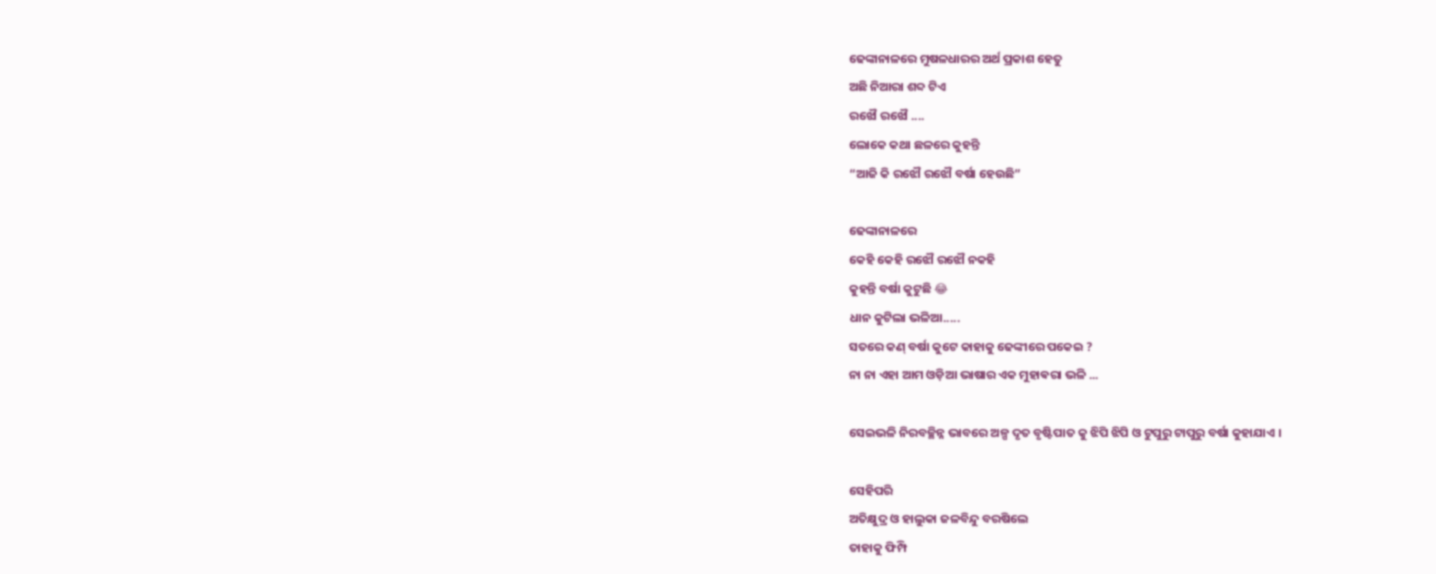ଢେଙ୍କାନାଳରେ ମୁଷଳଧାରର ଅର୍ଥ ପ୍ରକାଶ ହେତୁ
ଅଛି ନିଆରା ଶବ୍ଦ ଟିଏ
ରଝୌ ରଝୌ ....
ଲୋକେ କଥା ଛଳରେ କୁହନ୍ତି
“ଆଜି କି ରଝୌ ରଝୌ ବର୍ଷା ହେଉଛି”

ଢେଙ୍କାନାଳରେ
କେହି କେହି ରଝୌ ରଝୌ ନକହି
କୁହନ୍ତି ବର୍ଷା କୁଟୁଛି 😂
ଧାନ କୁଟିଲା ଭଳିଆ.....
ସତରେ କଣ୍ ବର୍ଷା କୁଟେ କାହାକୁ ଢେଙ୍କୀରେ ପକେଇ ?
ନା ନା ଏହା ଆମ ଓଡ଼ିଆ ଭାଷାର ଏକ ମୁହାଵରା ଭଳି ...

ସେଇଭଳି ନିରବଚ୍ଛିନ୍ନ ଭାବରେ ଅଳ୍ପ ଦୃତ ବୃଷ୍ଟିପାତ କୁ ଝିପି ଝିପି ଓ ଟୁପୁରୁ ଟାପୁରୁ ବର୍ଷା କୁହାଯାଏ ।

ସେହିପରି
ଅତିକ୍ଷୁଦ୍ର ଓ ହାଲୁକା ଜଳବିନ୍ଦୁ ବରଷିଲେ
ତାହାକୁ ଫିମ୍ପି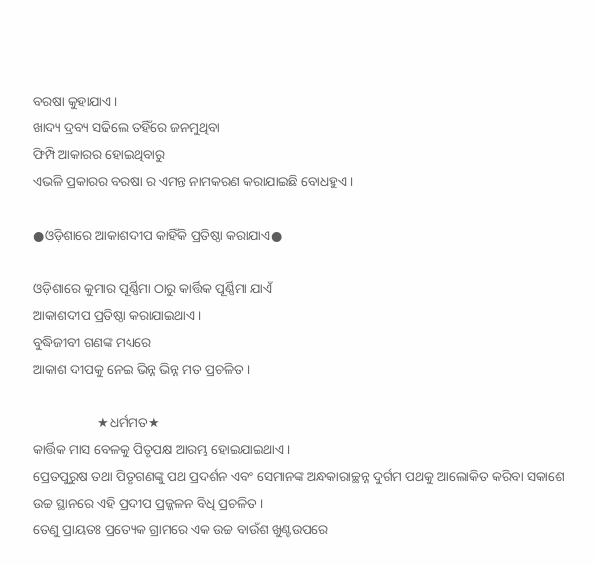ବରଷା କୁହାଯାଏ ।
ଖାଦ୍ୟ ଦ୍ରବ୍ୟ ସଢିଲେ ତହିଁରେ ଜନମୁଥିବା
ଫିମ୍ପି ଆକାରର ହୋଇଥିବାରୁ
ଏଭଳି ପ୍ରକାରର ବରଷା ର ଏମନ୍ତ ନାମକରଣ କରାଯାଇଛି ବୋଧହୁଏ ।

●ଓଡ଼ିଶାରେ ଆକାଶଦୀପ କାହିଁକି ପ୍ରତିଷ୍ଠା କରାଯାଏ●

ଓଡ଼ିଶାରେ କୁମାର ପୂର୍ଣ୍ଣିମା ଠାରୁ କାର୍ତ୍ତିକ ପୂର୍ଣ୍ଣିମା ଯାଏଁ
ଆକାଶଦୀପ ପ୍ରତିଷ୍ଠା କରାଯାଇଥାଏ ।
ବୁଦ୍ଧିଜୀବୀ ଗଣଙ୍କ ମଧ୍ୟରେ
ଆକାଶ ଦୀପକୁ ନେଇ ଭିନ୍ନ ଭିନ୍ନ ମତ ପ୍ରଚଳିତ ।

                   ★ଧର୍ମମତ★
କାର୍ତ୍ତିକ ମାସ ବେଳକୁ ପିତୃପକ୍ଷ ଆରମ୍ଭ ହୋଇଯାଇଥାଏ ।
ପ୍ରେତପୁରୁଷ ତଥା ପିତୃଗଣଙ୍କୁ ପଥ ପ୍ରଦର୍ଶନ ଏବଂ ସେମାନଙ୍କ ଅନ୍ଧକାରାଚ୍ଛନ୍ନ ଦୁର୍ଗମ ପଥକୁ ଆଲୋକିତ କରିବା ସକାଶେ ଉଚ୍ଚ ସ୍ଥାନରେ ଏହି ପ୍ରଦୀପ ପ୍ରଜ୍ଜଳନ ବିଧି ପ୍ରଚଳିତ ।
ତେଣୁ ପ୍ରାୟତଃ ପ୍ରତ୍ୟେକ ଗ୍ରାମରେ ଏକ ଉଚ୍ଚ ବାଉଁଶ ଖୁଣ୍ଟଉପରେ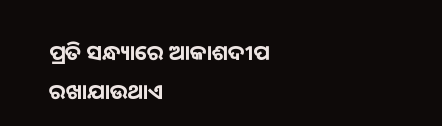ପ୍ରତି ସନ୍ଧ୍ୟାରେ ଆକାଶଦୀପ ରଖାଯାଉଥାଏ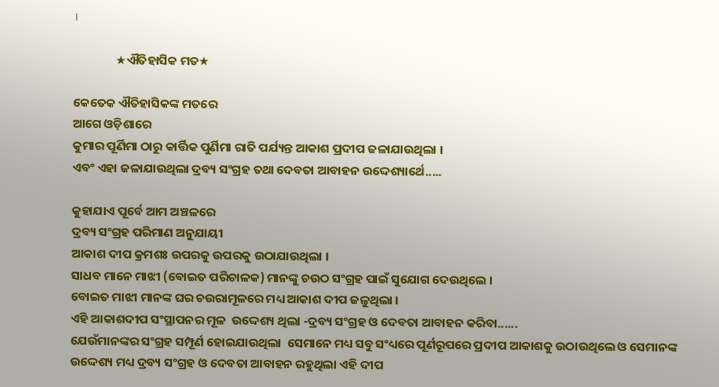।

               ★ଐତିହାସିକ ମତ★

କେତେକ ଐତିହାସିକଙ୍କ ମତରେ
ଆଗେ ଓଡ଼ିଶାରେ
କୁମାର ପୂର୍ଣିମା ଠାରୁ କାର୍ତ୍ତିକ ପୁର୍ଣିମା ରାତି ପର୍ଯ୍ୟନ୍ତ ଆକାଶ ପ୍ରଦୀପ ଜଳାଯାଉଥିଲା ।
ଏବଂ ଏହା ଜଳାଯାଉଥିଲା ଦ୍ରବ୍ୟ ସଂଗ୍ରହ ତଥା ଦେବତା ଆବାହନ ଉଦ୍ଦେଶ୍ୟାର୍ଥେ.....

କୁହାଯାଏ ପୂର୍ବେ ଆମ ଅଞ୍ଚଳରେ
ଦ୍ରବ୍ୟ ସଂଗ୍ରହ ପରିମାଣ ଅନୁଯାୟୀ
ଆକାଶ ଦୀପ କ୍ରମଶଃ ଉପରକୁ ଉପରକୁ ଉଠାଯାଉଥିଲା ।
ସାଧବ ମାନେ ମାଝୀ (ବୋଇତ ପରିଚାଳକ) ମାନଙ୍କୁ ଚଉଠ ସଂଗ୍ରହ ପାଇଁ ସୁଯୋଗ ଦେଉଥିଲେ ।
ବୋଇତ ମାଝୀ ମାନଙ୍କ ଘର ଚଉରାମୂଳରେ ମଧ୍ୟ ଆକାଶ ଦୀପ ଜଳୁଥିଲା ।
ଏହି ଆକାଶଦୀପ ସଂସ୍ଥାପନର ମୂଳ  ଉଦ୍ଦେଶ୍ୟ ଥିଲା -ଦ୍ରବ୍ୟ ସଂଗ୍ରହ ଓ ଦେବତା ଆବାହନ କରିବା......
ଯେଉଁମାନଙ୍କର ସଂଗ୍ରହ ସମ୍ପୂର୍ଣ ହୋଇଯାଉଥିଲା  ସେମାନେ ମଧ୍ୟ ସବୁ ସଂଧ୍ୟରେ ପୂର୍ଣରୂପରେ ପ୍ରଦୀପ ଆକାଶକୁ ଉଠାଉଥିଲେ ଓ ସେମାନଙ୍କ ଉଦ୍ଦେଶ୍ୟ ମଧ୍ୟ ଦ୍ରବ୍ୟ ସଂଗ୍ରହ ଓ ଦେବତା ଆବାହନ ରହୁଥିଲା ଏହି ଦୀପ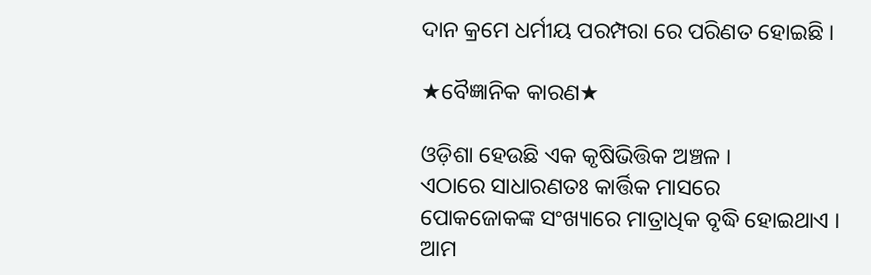ଦାନ କ୍ରମେ ଧର୍ମୀୟ ପରମ୍ପରା ରେ ପରିଣତ ହୋଇଛି ।

★ବୈଜ୍ଞାନିକ କାରଣ★

ଓଡ଼ିଶା ହେଉଛି ଏକ କୃଷିଭିତ୍ତିକ ଅଞ୍ଚଳ ।
ଏଠାରେ ସାଧାରଣତଃ କାର୍ତ୍ତିକ ମାସରେ
ପୋକଜୋକଙ୍କ ସଂଖ୍ୟାରେ ମାତ୍ରାଧିକ ବୃଦ୍ଧି ହୋଇଥାଏ ।
ଆମ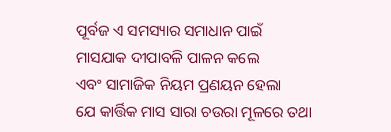ପୂର୍ବଜ ଏ ସମସ୍ୟାର ସମାଧାନ ପାଇଁ
ମାସଯାକ ଦୀପାବଳି ପାଳନ କଲେ
ଏବଂ ସାମାଜିକ ନିୟମ ପ୍ରଣୟନ ହେଲା
ଯେ କାର୍ତ୍ତିକ ମାସ ସାରା ଚଉରା ମୂଳରେ ତଥା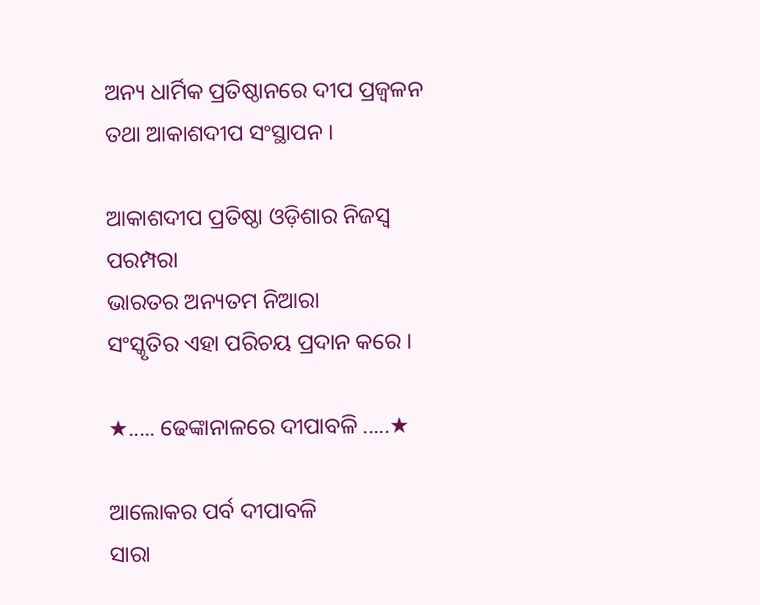ଅନ୍ୟ ଧାର୍ମିକ ପ୍ରତିଷ୍ଠାନରେ ଦୀପ ପ୍ରଜ୍ଵଳନ
ତଥା ଆକାଶଦୀପ ସଂସ୍ଥାପନ ।

ଆକାଶଦୀପ ପ୍ରତିଷ୍ଠା ଓଡ଼ିଶାର ନିଜସ୍ବ
ପରମ୍ପରା
ଭାରତର ଅନ୍ୟତମ ନିଆରା
ସଂସ୍କୃତିର ଏହା ପରିଚୟ ପ୍ରଦାନ କରେ ।

★..... ଢେଙ୍କାନାଳରେ ଦୀପାବଳି .....★

ଆଲୋକର ପର୍ବ ଦୀପାବଳି
ସାରା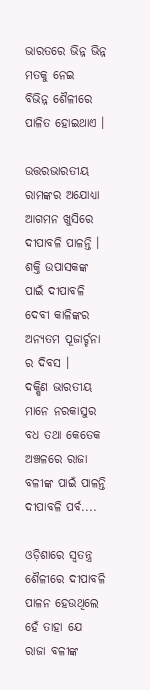ଭାରତରେ ଭିନ୍ନ ଭିନ୍ନ ମତକୁ ନେଇ
ବିଭିନ୍ନ ଶୈଳୀରେ ପାଳିତ ହୋଇଥାଏ ।

ଉତ୍ତରଭାରତୀୟ ରାମଙ୍କର ଅଯୋଧ୍ୟା ଆଗମନ ଖୁସିରେ ଦୀପାବଳି ପାଳନ୍ତି ।
ଶକ୍ତି ଉପାସକଙ୍କ ପାଇଁ ଦୀପାବଳି ଦେବୀ କାଳିଙ୍କର ଅନ୍ୟତମ ପୂଜାର୍ଚ୍ଚନା ର ଦିବସ ।
ଦକ୍ଷିଣ ଭାରତୀୟ ମାନେ ନରକାସୁର ବଧ ତଥା କେତେକ ଅଞ୍ଚଳରେ ରାଜା ବଳୀଙ୍କ ପାଇଁ ପାଳନ୍ତି ଦୀପାବଳି ପର୍ବ....

ଓଡ଼ିଶାରେ ସ୍ବତନ୍ତ୍ର ଶୈଳୀରେ ଦୀପାବଳି ପାଳନ ହେଉଥିଲେ ହେଁ ତାହା ଯେ
ରାଜା ବଳୀଙ୍କ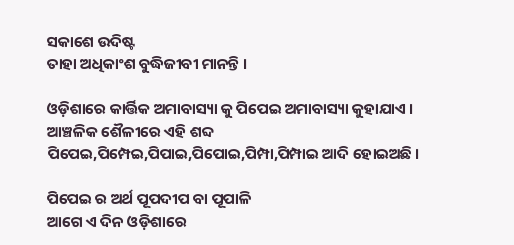ସକାଶେ ଉଦିଷ୍ଟ
ତାହା ଅଧିକାଂଶ ବୁଦ୍ଧିଜୀବୀ ମାନନ୍ତି ।

ଓଡ଼ିଶାରେ କାର୍ତ୍ତିକ ଅମାବାସ୍ୟା କୁ ପିପେଇ ଅମାବାସ୍ୟା କୁହାଯାଏ ।
ଆଞ୍ଚଳିକ ଶୈଳୀରେ ଏହି ଶବ୍ଦ
ପିପେଇ,ପିମ୍ପେଇ,ପିପାଇ,ପିପୋଇ,ପିମ୍ପା,ପିମ୍ପାଇ ଆଦି ହୋଇଅଛି ।

ପିପେଇ ର ଅର୍ଥ ପୂପଦୀପ ବା ପୂପାଳି
ଆଗେ ଏ ଦିନ ଓଡ଼ିଶାରେ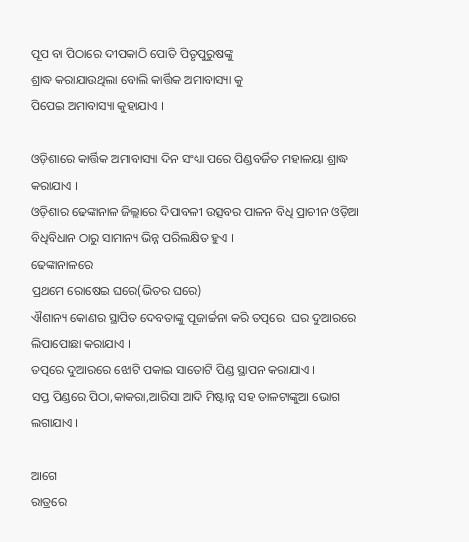ପୂପ ବା ପିଠାରେ ଦୀପକାଠି ପୋତି ପିତୃପୁରୁଷଙ୍କୁ
ଶ୍ରାଦ୍ଧ କରାଯାଉଥିଲା ବୋଲି କାର୍ତ୍ତିକ ଅମାବାସ୍ୟା କୁ
ପିପେଇ ଅମାବାସ୍ୟା କୁହାଯାଏ ।

ଓଡ଼ିଶାରେ କାର୍ତ୍ତିକ ଅମାବାସ୍ୟା ଦିନ ସଂଧ୍ୟା ପରେ ପିଣ୍ଡବର୍ଜିତ ମହାଳୟା ଶ୍ରାଦ୍ଧ କରାଯାଏ ।
ଓଡ଼ିଶାର ଢେଙ୍କାନାଳ ଜିଲ୍ଲାରେ ଦିପାବଳୀ ଉତ୍ସବର ପାଳନ ବିଧି ପ୍ରାଚୀନ ଓଡ଼ିଆ ବିଧିବିଧାନ ଠାରୁ ସାମାନ୍ୟ ଭିନ୍ନ ପରିଲକ୍ଷିତ ହୁଏ ।
ଢେଙ୍କାନାଳରେ
ପ୍ରଥମେ ରୋଷେଇ ଘରେ(ଭିତର ଘରେ)
ଐଶାନ୍ୟ କୋଣର ସ୍ଥାପିତ ଦେବତାଙ୍କୁ ପୂଜାର୍ଚ୍ଚନା କରି ତତ୍ପରେ  ଘର ଦୁଆରରେ
ଲିପାପୋଛା କରାଯାଏ ।
ତତ୍ପରେ ଦୁଆରରେ ଝୋଟି ପକାଇ ସାତୋଟି ପିଣ୍ଡ ସ୍ଥାପନ କରାଯାଏ ।
ସପ୍ତ ପିଣ୍ଡରେ ପିଠା,କାକରା,ଆରିସା ଆଦି ମିଷ୍ଟାନ୍ନ ସହ ତାଳଟାଙ୍କୁଆ ଭୋଗ ଲଗାଯାଏ ।

ଆଗେ
ରାତ୍ରରେ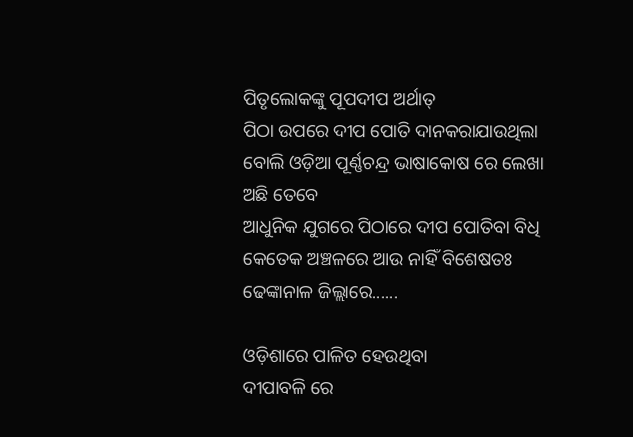ପିତୃଲୋକଙ୍କୁ ପୂପଦୀପ ଅର୍ଥାତ୍
ପିଠା ଉପରେ ଦୀପ ପୋତି ଦାନକରାଯାଉଥିଲା ବୋଲି ଓଡ଼ିଆ ପୂର୍ଣ୍ଣଚନ୍ଦ୍ର ଭାଷାକୋଷ ରେ ଲେଖା ଅଛି ତେବେ
ଆଧୁନିକ ଯୁଗରେ ପିଠାରେ ଦୀପ ପୋତିବା ବିଧି କେତେକ ଅଞ୍ଚଳରେ ଆଉ ନାହିଁ ବିଶେଷତଃ ଢେଙ୍କାନାଳ ଜିଲ୍ଲାରେ......

ଓଡ଼ିଶାରେ ପାଳିତ ହେଉଥିବା
ଦୀପାବଳି ରେ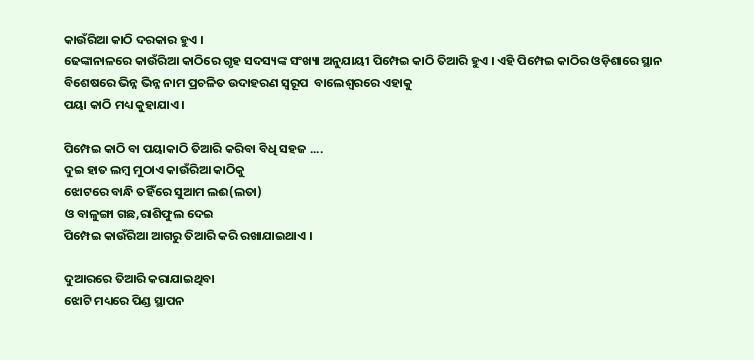କାଉଁରିଆ କାଠି ଦରକାର ହୁଏ ।
ଢେଙ୍କାନାଳରେ କାଉଁରିଆ କାଠିରେ ଗୃହ ସଦସ୍ୟଙ୍କ ସଂଖ୍ୟା ଅନୁଯାୟୀ ପିମ୍ପେଇ କାଠି ତିଆରି ହୁଏ । ଏହି ପିମ୍ପେଇ କାଠିର ଓଡ଼ିଶାରେ ସ୍ଥାନ ବିଶେଷରେ ଭିନ୍ନ ଭିନ୍ନ ନାମ ପ୍ରଚଳିତ ଉଦାହରଣ ସ୍ଵରୂପ  ବାଲେଶ୍ବରରେ ଏହାକୁ
ପୟା କାଠି ମଧ୍ୟ କୁହାଯାଏ ।

ପିମ୍ପେଇ କାଠି ବା ପୟାକାଠି ତିଆରି କରିବା ବିଧି ସହଜ ....
ଦୁଇ ହାତ ଲମ୍ଵ ମୁଠାଏ କାଉଁରିଆ କାଠିକୁ
ଝୋଟରେ ବାନ୍ଧି ତହିଁରେ ସୁଆମ ଲଈ(ଲତା)
ଓ ବାଳୁଙ୍ଗା ଗଛ,ରାଶିଫୁଲ ଦେଇ
ପିମ୍ପେଇ କାଉଁରିଆ ଆଗରୁ ତିଆରି କରି ରଖାଯାଇଥାଏ ।

ଦୁଆରରେ ତିଆରି କରାଯାଇଥିବା
ଝୋଟି ମଧ୍ୟରେ ପିଣ୍ଡ ସ୍ଥାପନ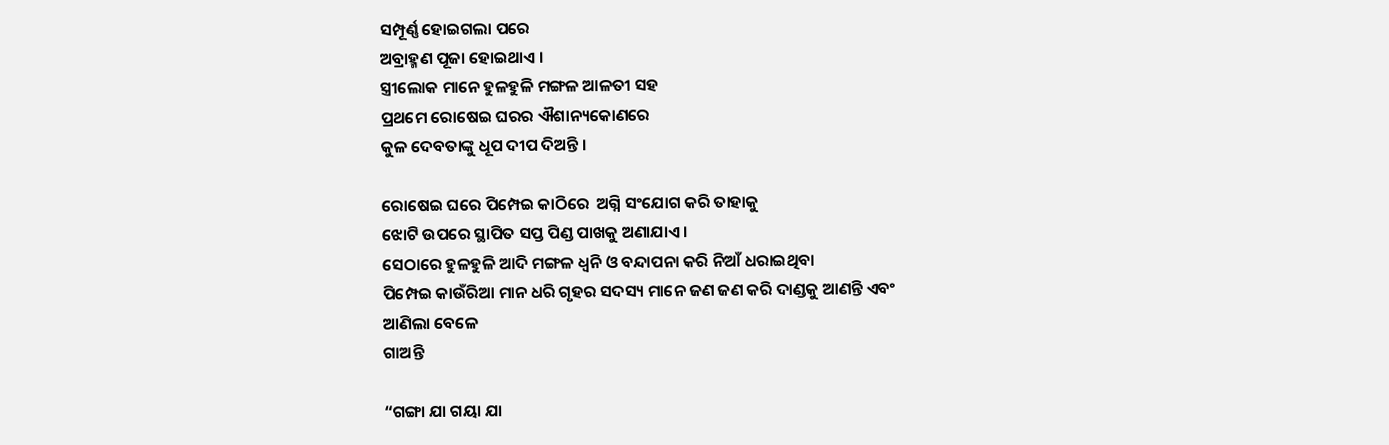ସମ୍ପୂର୍ଣ୍ଣ ହୋଇଗଲା ପରେ
ଅବ୍ରାହ୍ମଣ ପୂଜା ହୋଇଥାଏ ।
ସ୍ତ୍ରୀଲୋକ ମାନେ ହୁଳହୁଳି ମଙ୍ଗଳ ଆଳତୀ ସହ
ପ୍ରଥମେ ରୋଷେଇ ଘରର ଐଶାନ୍ୟକୋଣରେ
କୁଳ ଦେବତାଙ୍କୁ ଧୂପ ଦୀପ ଦିଅନ୍ତି ।

ରୋଷେଇ ଘରେ ପିମ୍ପେଇ କାଠିରେ  ଅଗ୍ନି ସଂଯୋଗ କରି ତାହାକୁ
ଝୋଟି ଉପରେ ସ୍ଥାପିତ ସପ୍ତ ପିଣ୍ଡ ପାଖକୁ ଅଣାଯାଏ ।
ସେଠାରେ ହୁଳହୁଳି ଆଦି ମଙ୍ଗଳ ଧ୍ଵନି ଓ ବନ୍ଦାପନା କରି ନିଆଁ ଧରାଇଥିବା
ପିମ୍ପେଇ କାଉଁରିଆ ମାନ ଧରି ଗୃହର ସଦସ୍ୟ ମାନେ ଜଣ ଜଣ କରି ଦାଣ୍ଡକୁ ଆଣନ୍ତି ଏବଂ
ଆଣିଲା ବେଳେ
ଗାଅନ୍ତି

“ଗଙ୍ଗା ଯା ଗୟା ଯା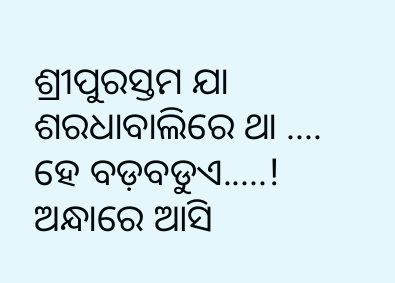ଶ୍ରୀପୁରସ୍ତମ ଯା
ଶରଧାବାଲିରେ ଥା ....
ହେ ବଡ଼ବଡୁଏ.....!
ଅନ୍ଧାରେ ଆସି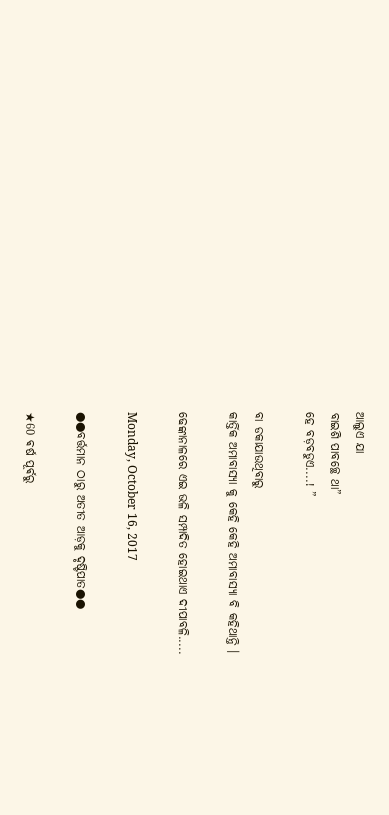ଆଲୁଏ ଯା
ବାଇଶି ପାବଚ୍ଛେ ଥା”
ହେ ବଡ଼ବଡୁଏ....! ”

ବା ଡକାଯାଉଥିବାରୁ
କାର୍ତ୍ତିକ ଅମାବାସ୍ୟା କୁ କେହି କେହି ଅମାବାସ୍ୟା ବି କହିଥାନ୍ତି ।

ଢେଙ୍କାନାଳରେ ଏଇ ଭଳି ସମ୍ପାଦିତ ହୋଇଥାଏ ଦୀପାବଳି.....

Monday, October 16, 2017

●●ବର୍ତ୍ତମାନ ଠାରୁ ଅତୀତ ଆଡ଼କୁ ଦୃଷ୍ଟିପାତ●●

★60 ଵର୍ଷ ପୂର୍ଵରୁ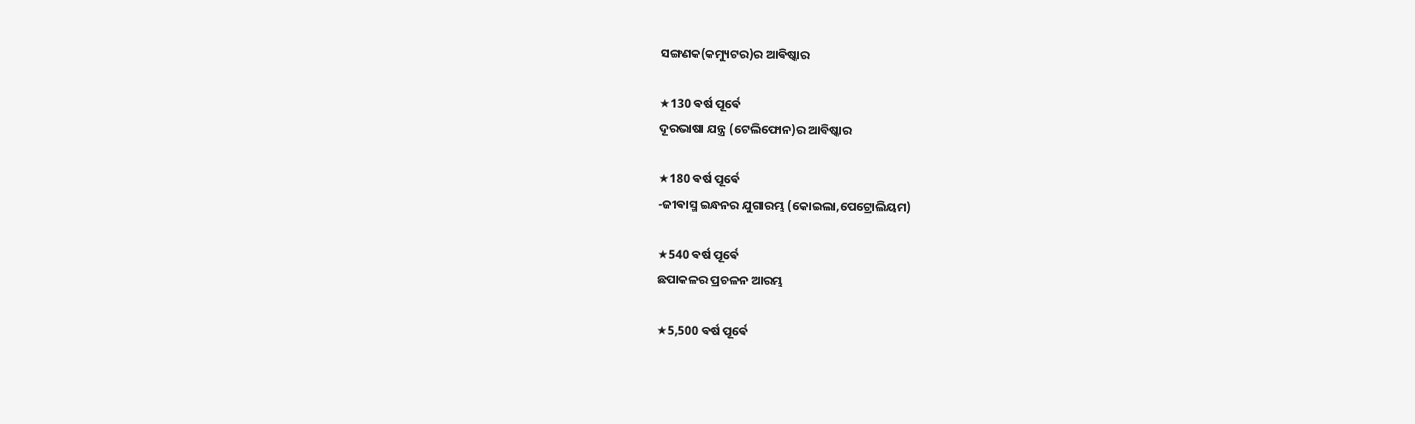ସଙ୍ଗଣକ(କମ୍ୟୁଟର)ର ଆଵିଷ୍କାର

★130 ଵର୍ଷ ପୂର୍ଵେ
ଦୂରଭାଷା ଯନ୍ତ୍ର (ଟେଲିଫୋନ)ର ଆବିଷ୍କାର

★180 ଵର୍ଷ ପୂର୍ଵେ
-ଜୀଵାସ୍ମ ଇନ୍ଧନର ଯୁଗାରମ୍ଭ (କୋଇଲା,ପେଟ୍ରୋଲିୟମ)

★540 ଵର୍ଷ ପୂର୍ଵେ
ଛପାକଳର ପ୍ରଚଳନ ଆରମ୍ଭ

★5,500 ଵର୍ଷ ପୂର୍ଵେ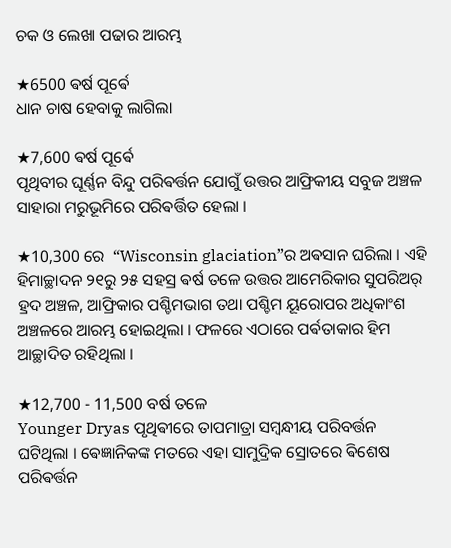ଚକ ଓ ଲେଖା ପଢାର ଆରମ୍ଭ

★6500 ଵର୍ଷ ପୂର୍ଵେ
ଧାନ ଚାଷ ହେବାକୁ ଲାଗିଲା

★7,600 ଵର୍ଷ ପୂର୍ଵେ
ପୃଥିବୀର ଘୂର୍ଣ୍ଣନ ବିନ୍ଦୁ ପରିଵର୍ତ୍ତନ ଯୋଗୁଁ ଉତ୍ତର ଆଫ୍ରିକୀୟ ସବୁଜ ଅଞ୍ଚଳ ସାହାରା ମରୁଭୂମିରେ ପରିଵର୍ତ୍ତିତ ହେଲା ।

★10,300 ରେ  “Wisconsin glaciation”ର ଅଵସାନ ଘରିଲା । ଏହି ହିମାଚ୍ଛାଦନ ୨୧ରୁ ୨୫ ସହସ୍ର ଵର୍ଷ ତଳେ ଉତ୍ତର ଆମେରିକାର ସୁପରିଅର୍ ହ୍ରଦ ଅଞ୍ଚଳ, ଆଫ୍ରିକାର ପଶ୍ଚିମଭାଗ ତଥା ପଶ୍ଚିମ ୟୂରୋପର ଅଧିକାଂଶ ଅଞ୍ଚଳରେ ଆରମ୍ଭ ହୋଇଥିଲା । ଫଳରେ ଏଠାରେ ପର୍ଵତାକାର ହିମ ଆଚ୍ଛାଦିତ ରହିଥିଲା ।

★12,700 - 11,500 ବର୍ଷ ତଳେ
Younger Dryas ପୃଥିଵୀରେ ତାପମାତ୍ରା ସମ୍ବନ୍ଧୀୟ ପରିବର୍ତ୍ତନ ଘଟିଥିଲା । ଵେଜ୍ଞାନିକଙ୍କ ମତରେ ଏହା ସାମୁଦ୍ରିକ ସ୍ରୋତରେ ଵିଶେଷ ପରିଵର୍ତ୍ତନ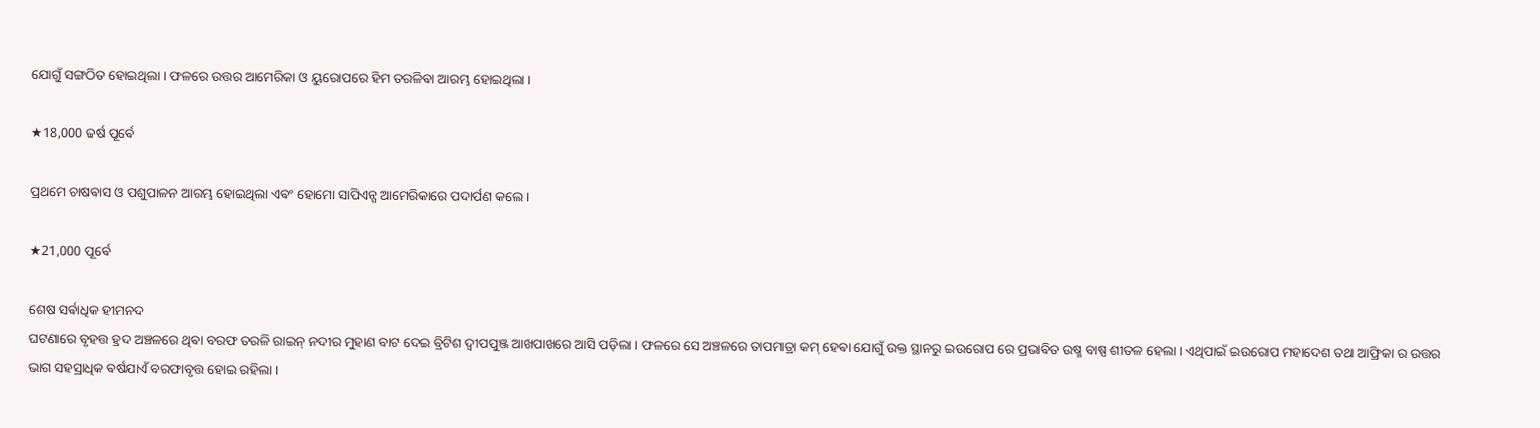ଯୋଗୁଁ ସଙ୍ଗଠିତ ହୋଇଥିଲା । ଫଳରେ ଉତ୍ତର ଆମେରିକା ଓ ୟୁରୋପରେ ହିମ ତରଳିଵା ଆରମ୍ଭ ହୋଇଥିଲା ।

★18,000 ଢର୍ଷ ପୂର୍ଵେ

ପ୍ରଥମେ ଚାଷଵାସ ଓ ପଶୁପାଳନ ଆରମ୍ଭ ହୋଇଥିଲା ଏଵଂ ହୋମୋ ସାପିଏନ୍ସ ଆମେରିକାରେ ପଦାର୍ପଣ କଲେ ।

★21,000 ପୂର୍ଵେ

ଶେଷ ସର୍ଵାଧିକ ହୀମନଦ
ଘଟଣାରେ ବୃହତ୍ତ ହ୍ରଦ ଅଞ୍ଚଳରେ ଥିଵା ବରଫ ତରଳି ରାଇନ୍ ନଦୀର ମୁହାଣ ବାଟ ଦେଇ ବ୍ରିଟିଶ ଦ୍ବୀପପୁଞ୍ଜ ଆଖପାଖରେ ଆସି ପଡ଼ିଲା । ଫଳରେ ସେ ଅଞ୍ଚଳରେ ତାପମାତ୍ରା କମ୍ ହେଵା ଯୋଗୁଁ ଉକ୍ତ ସ୍ଥାନରୁ ଇଉରୋପ ରେ ପ୍ରଭାଵିତ ଉଷ୍ମ ବାଷ୍ପ ଶୀତଳ ହେଲା । ଏଥିପାଇଁ ଇଉରୋପ ମହାଦେଶ ତଥା ଆଫ୍ରିକା ର ଉତ୍ତର ଭାଗ ସହସ୍ରାଧିକ ଵର୍ଷଯାଏଁ ବରଫାବୃତ୍ତ ହୋଇ ରହିଲା ।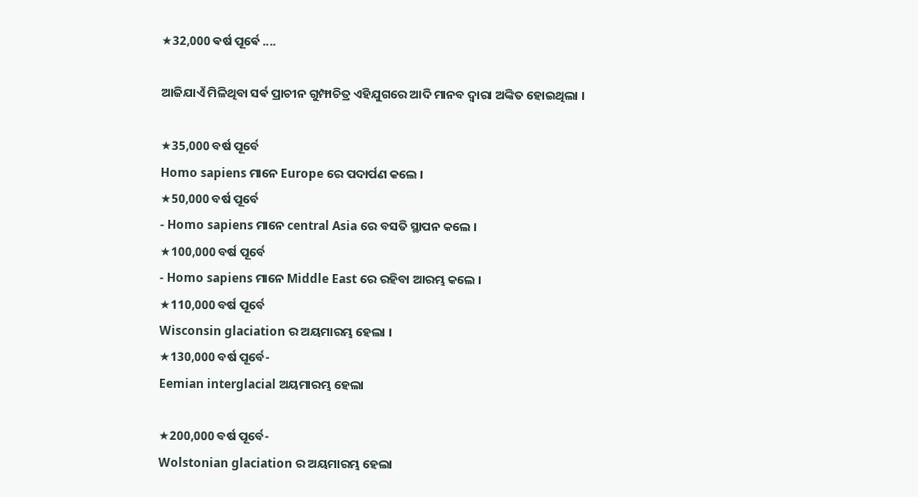★32,000 ଵର୍ଷ ପୂର୍ଵେ ....

ଆଜିଯାଏଁ ମିଳିଥିବା ସର୍ଵ ପ୍ରାଚୀନ ଗୁମ୍ଫାଚିତ୍ର ଏହିଯୁଗରେ ଆଦି ମାନବ ଦ୍ଵାରା ଅଙ୍କିତ ହୋଇଥିଲା ।

★35,000 ବର୍ଷ ପୂର୍ବେ
Homo sapiens ମାନେ Europe ରେ ପଦାର୍ପଣ କଲେ ।
★50,000 ବର୍ଷ ପୂର୍ବେ
- Homo sapiens ମାନେ central Asia ରେ ବସତି ସ୍ଥାପନ କଲେ ।
★100,000 ବର୍ଷ ପୂର୍ବେ
- Homo sapiens ମାନେ Middle East ରେ ରହିବା ଆରମ୍ଭ କଲେ ।
★110,000 ବର୍ଷ ପୂର୍ବେ
Wisconsin glaciation ର ଅୟମାରମ୍ଭ ହେଲା ।
★130,000 ବର୍ଷ ପୂର୍ବେ-
Eemian interglacial ଅୟମାରମ୍ଭ ହେଲା

★200,000 ବର୍ଷ ପୂର୍ବେ-
Wolstonian glaciation ର ଅୟମାରମ୍ଭ ହେଲା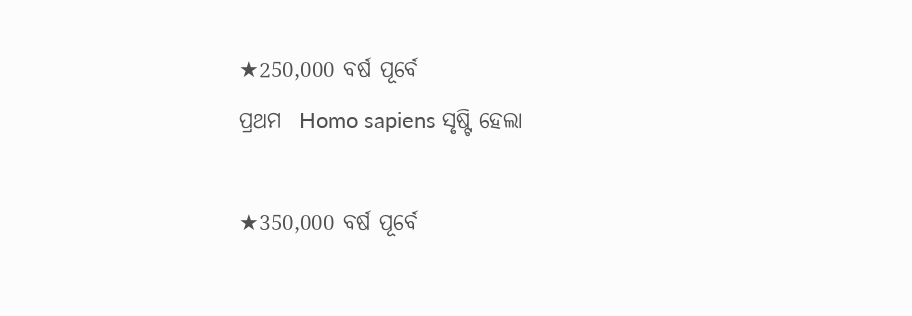★250,000 ବର୍ଷ ପୂର୍ବେ
ପ୍ରଥମ  Homo sapiens ସୃଷ୍ଟି ହେଲା

★350,000 ବର୍ଷ ପୂର୍ବେ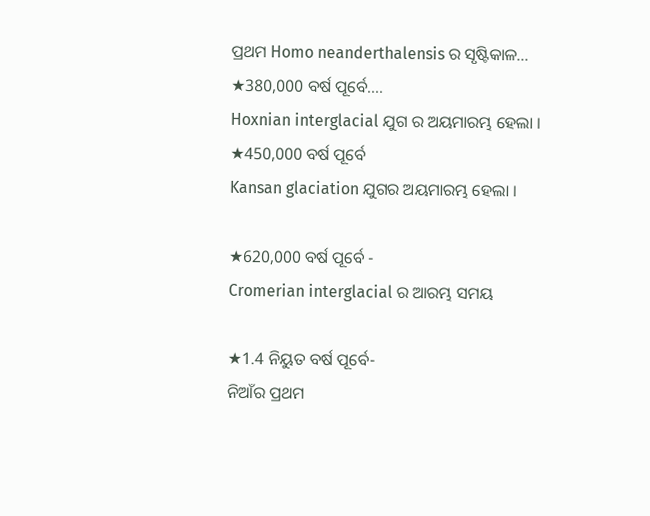ପ୍ରଥମ Homo neanderthalensis ର ସୃଷ୍ଟିକାଳ...
★380,000 ବର୍ଷ ପୂର୍ବେ....
Hoxnian interglacial ଯୁଗ ର ଅୟମାରମ୍ଭ ହେଲା ।
★450,000 ବର୍ଷ ପୂର୍ବେ
Kansan glaciation ଯୁଗର ଅୟମାରମ୍ଭ ହେଲା ।

★620,000 ବର୍ଷ ପୂର୍ବେ -
Cromerian interglacial ର ଆରମ୍ଭ ସମୟ

★1.4 ନିୟୁତ ବର୍ଷ ପୂର୍ବେ-
ନିଆଁର ପ୍ରଥମ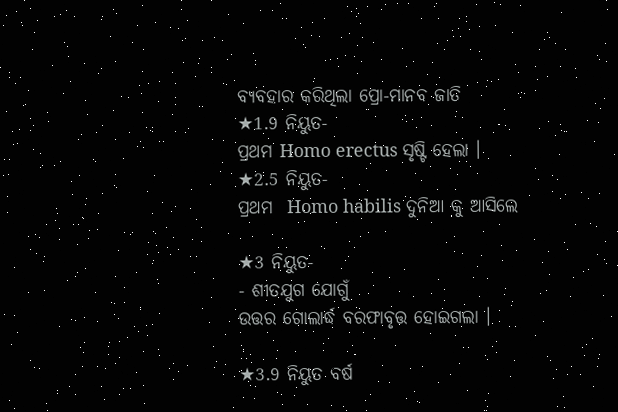ବ୍ୟବହାର କରିଥିଲା ପ୍ରୋ-ମାନବ ଜାତି
★1.9 ନିୟୁତ-
ପ୍ରଥମ Homo erectus ସୃଷ୍ଟି ହେଲା ।
★2.5 ନିୟୁତ-
ପ୍ରଥମ  Homo habilis ଦୁନିଆ କୁ ଆସିଲେ

★3 ନିୟୁତ-
- ଶୀତଯୁଗ ଯୋଗୁଁ
ଉତ୍ତର ଗୋଲାର୍ଦ୍ଧ ବରଫାବୃତ୍ତ ହୋଇଗଲା ।

★3.9 ନିୟୁତ ବର୍ଷ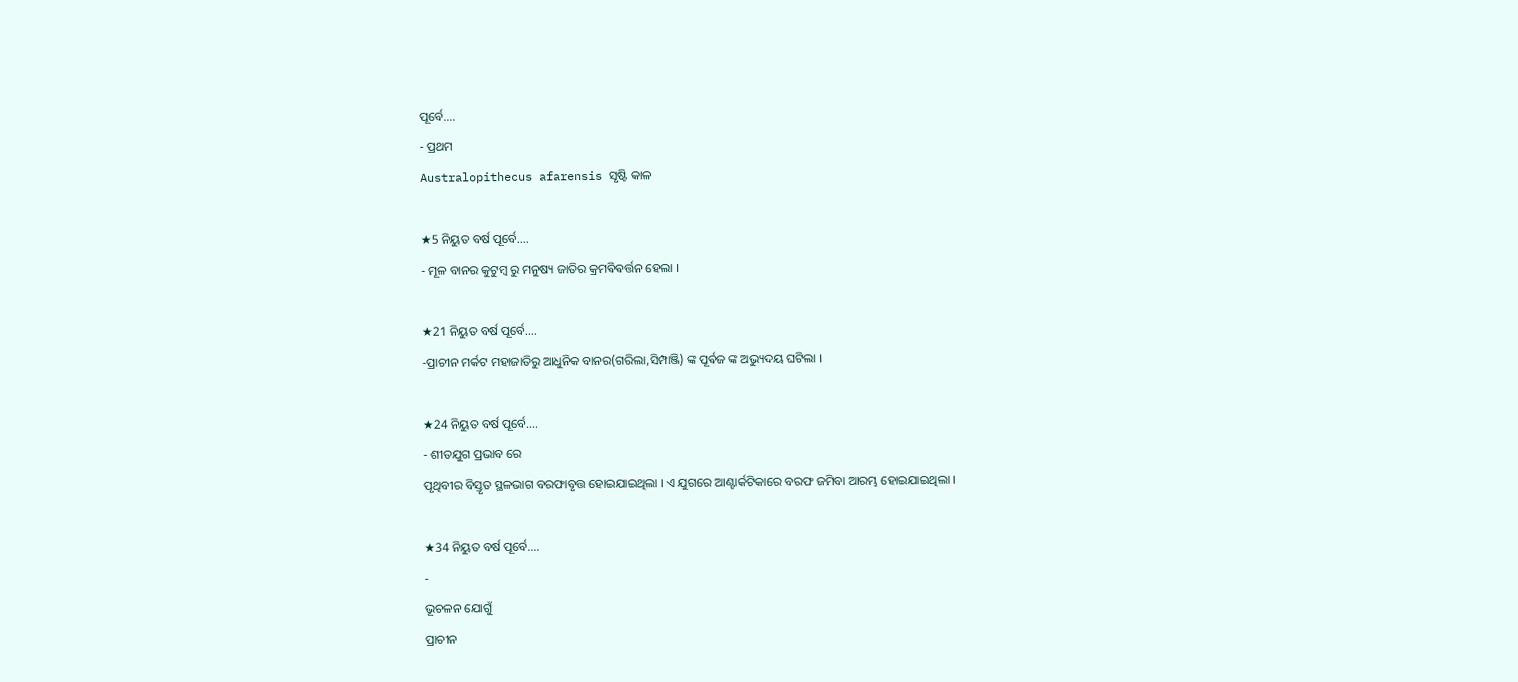ପୂର୍ବେ....
- ପ୍ରଥମ
Australopithecus afarensis ସୃଷ୍ଟି କାଳ

★5 ନିୟୁତ ବର୍ଷ ପୂର୍ବେ....
- ମୂଳ ବାନର କୁଟୁମ୍ବ ରୁ ମନୁଷ୍ୟ ଜାତିର କ୍ରମଵିଵର୍ତ୍ତନ ହେଲା ।

★21 ନିୟୁତ ବର୍ଷ ପୂର୍ବେ....
-ପ୍ରାଚୀନ ମର୍କଟ ମହାଜାତିରୁ ଆଧୁନିକ ବାନର(ଗରିଲା,ସିମ୍ପାଞ୍ଜି) ଙ୍କ ପୂର୍ଵଜ ଙ୍କ ଅଭ୍ୟୁଦୟ ଘଟିଲା ।

★24 ନିୟୁତ ବର୍ଷ ପୂର୍ବେ....
- ଶୀତଯୁଗ ପ୍ରଭାବ ରେ
ପୃଥିବୀର ବିସ୍ତୃତ ସ୍ଥଳଭାଗ ବରଫାବୃତ୍ତ ହୋଇଯାଇଥିଲା । ଏ ଯୁଗରେ ଆଣ୍ଟାର୍କଟିକାରେ ବରଫ ଜମିବା ଆରମ୍ଭ ହୋଇଯାଇଥିଲା ।

★34 ନିୟୁତ ବର୍ଷ ପୂର୍ବେ....
-
ଭୂଚଳନ ଯୋଗୁଁ
ପ୍ରାଚୀନ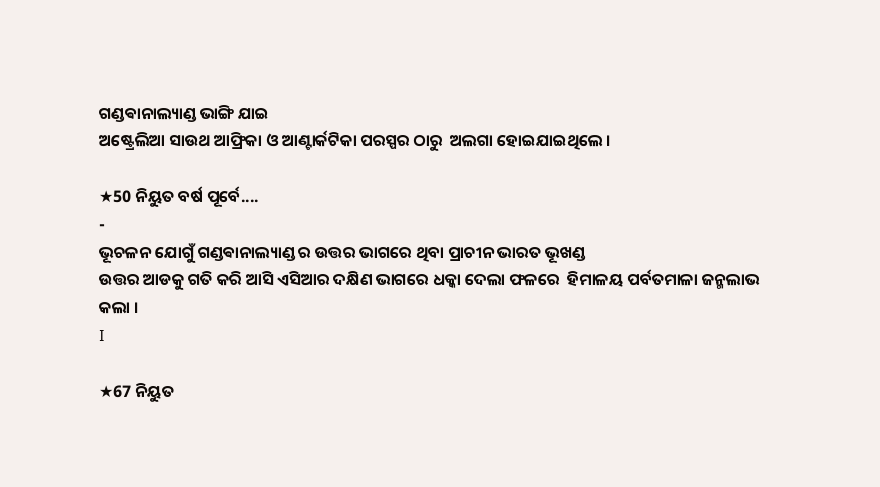ଗଣ୍ଡଵାନାଲ୍ୟାଣ୍ଡ ଭାଙ୍ଗି ଯାଇ
ଅଷ୍ଟ୍ରେଲିଆ ସାଉଥ ଆଫ୍ରିକା ଓ ଆଣ୍ଟାର୍କଟିକା ପରସ୍ପର ଠାରୁ  ଅଲଗା ହୋଇଯାଇଥିଲେ ।

★50 ନିୟୁତ ବର୍ଷ ପୂର୍ବେ....
-
ଭୂଚଳନ ଯୋଗୁଁ ଗଣ୍ଡଵାନାଲ୍ୟାଣ୍ଡ ର ଉତ୍ତର ଭାଗରେ ଥିବା ପ୍ରାଚୀନ ଭାରତ ଭୂଖଣ୍ଡ
ଉତ୍ତର ଆଡକୁ ଗତି କରି ଆସି ଏସିଆର ଦକ୍ଷିଣ ଭାଗରେ ଧକ୍କା ଦେଲା ଫଳରେ  ହିମାଳୟ ପର୍ବତମାଳା ଜନ୍ମଲାଭ କଲା ।
I

★67 ନିୟୁତ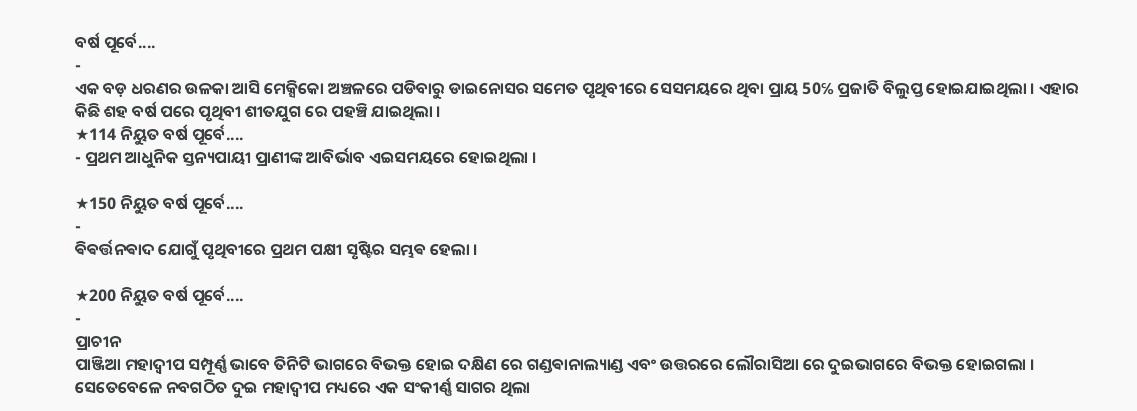ବର୍ଷ ପୂର୍ବେ....
-
ଏକ ବଡ଼ ଧରଣର ଉଳକା ଆସି ମେକ୍ସିକୋ ଅଞ୍ଚଳରେ ପଡିବାରୁ ଡାଇନୋସର ସମେତ ପୃଥିବୀରେ ସେସମୟରେ ଥିବା ପ୍ରାୟ 50℅ ପ୍ରଜାତି ବିଲୁପ୍ତ ହୋଇଯାଇଥିଲା । ଏହାର କିଛି ଶହ ବର୍ଷ ପରେ ପୃଥିବୀ ଶୀତଯୁଗ ରେ ପହଞ୍ଚି ଯାଇଥିଲା ।
★114 ନିୟୁତ ବର୍ଷ ପୂର୍ବେ....
- ପ୍ରଥମ ଆଧୁନିକ ସ୍ତନ୍ୟପାୟୀ ପ୍ରାଣୀଙ୍କ ଆବିର୍ଭାବ ଏଇସମୟରେ ହୋଇଥିଲା ।

★150 ନିୟୁତ ବର୍ଷ ପୂର୍ବେ....
-
ଵିଵର୍ତ୍ତନଵାଦ ଯୋଗୁଁ ପୃଥିବୀରେ ପ୍ରଥମ ପକ୍ଷୀ ସୃଷ୍ଟିର ସମ୍ଭଵ ହେଲା ।

★200 ନିୟୁତ ବର୍ଷ ପୂର୍ବେ....
-
ପ୍ରାଚୀନ
ପାଞ୍ଜିଆ ମହାଦ୍ଵୀପ ସମ୍ପୂର୍ଣ୍ଣ ଭାବେ ତିନିଟି ଭାଗରେ ବିଭକ୍ତ ହୋଇ ଦକ୍ଷିଣ ରେ ଗଣ୍ଡଵାନାଲ୍ୟାଣ୍ଡ ଏବଂ ଉତ୍ତରରେ ଲୌରାସିଆ ରେ ଦୁଇଭାଗରେ ବିଭକ୍ତ ହୋଇଗଲା । ସେତେବେଳେ ନବଗଠିତ ଦୁଇ ମହାଦ୍ଵୀପ ମଧ୍ୟରେ ଏକ ସଂକୀର୍ଣ୍ଣ ସାଗର ଥିଲା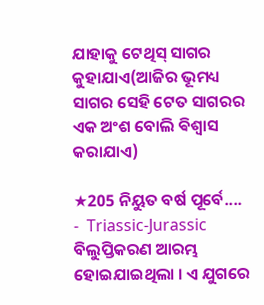ଯାହାକୁ ଟେଥିସ୍ ସାଗର କୁହାଯାଏ(ଆଜିର ଭୂମଧ୍ୟ ସାଗର ସେହି ଟେତ ସାଗରର ଏକ ଅଂଶ ବୋଲି ଵିଶ୍ଵାସ କରାଯାଏ)

★205 ନିୟୁତ ବର୍ଷ ପୂର୍ବେ....
-  Triassic-Jurassic ବିଲୁପ୍ତିକରଣ ଆରମ୍ଭ ହୋଇଯାଇଥିଲା । ଏ ଯୁଗରେ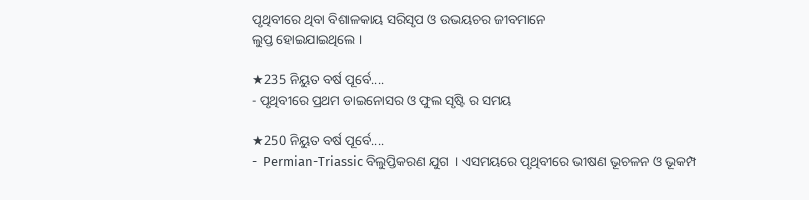ପୃଥିବୀରେ ଥିବା ବିଶାଳକାୟ ସରିସୃପ ଓ ଉଭୟଚର ଜୀବମାନେ
ଲୁପ୍ତ ହୋଇଯାଇଥିଲେ ।

★235 ନିୟୁତ ବର୍ଷ ପୂର୍ବେ....
- ପୃଥିବୀରେ ପ୍ରଥମ ଡାଇନୋସର ଓ ଫୁଲ ସୃଷ୍ଟି ର ସମୟ

★250 ନିୟୁତ ବର୍ଷ ପୂର୍ବେ....
-  Permian-Triassic ବିଲୁପ୍ତିକରଣ ଯୁଗ  । ଏସମୟରେ ପୃଥିବୀରେ ଭୀଷଣ ଭୂଚଳନ ଓ ଭୂକମ୍ପ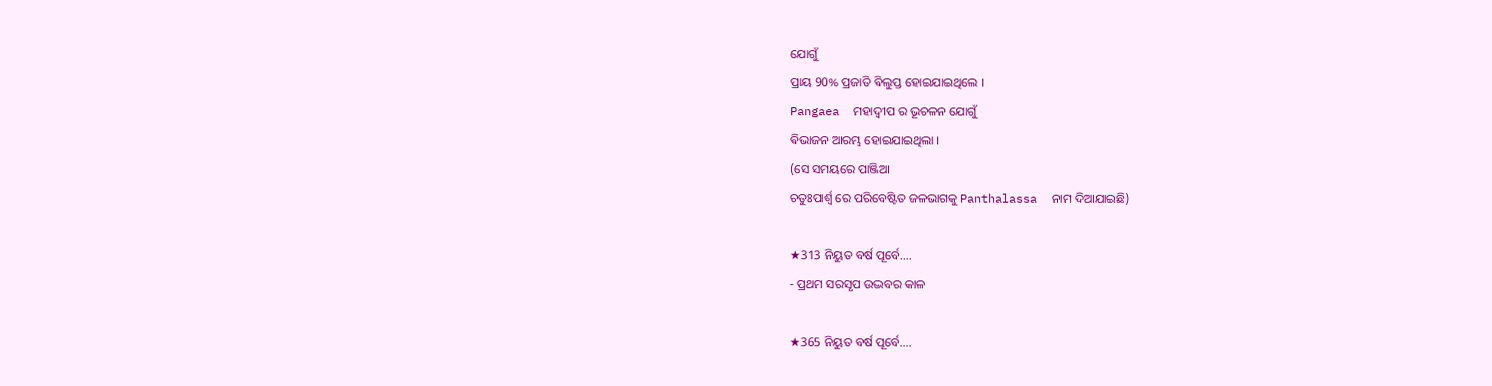ଯୋଗୁଁ
ପ୍ରାୟ 90% ପ୍ରଜାତି ଵିଲୁପ୍ତ ହୋଇଯାଇଥିଲେ ।
Pangaea  ମହାଦ୍ଵୀପ ର ଭୂଚଳନ ଯୋଗୁଁ
ଵିଭାଜନ ଆରମ୍ଭ ହୋଇଯାଇଥିଲା ।
(ସେ ସମୟରେ ପାଞ୍ଜିଆ
ଚତୁଃପାର୍ଶ୍ବ ରେ ପରିବେଷ୍ଟିତ ଜଳଭାଗକୁ Panthalassa  ନାମ ଦିଆଯାଇଛି)

★313 ନିୟୁତ ବର୍ଷ ପୂର୍ବେ....
- ପ୍ରଥମ ସରସୃପ ଉଦ୍ଭବର କାଳ

★365 ନିୟୁତ ବର୍ଷ ପୂର୍ବେ....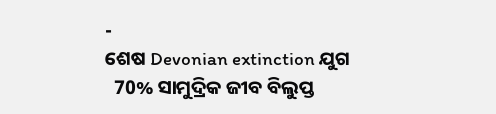-
ଶେଷ Devonian extinction ଯୁଗ
  70% ସାମୁଦ୍ରିକ ଜୀବ ବିଲୁପ୍ତ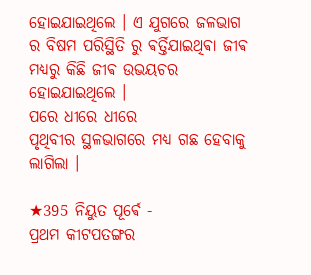ହୋଇଯାଇଥିଲେ । ଏ ଯୁଗରେ ଜଳଭାଗ ର ବିଷମ ପରିସ୍ଥିତି ରୁ ଵର୍ତ୍ତିଯାଇଥିଵା ଜୀଵ ମଧ୍ୟରୁ କିଛି ଜୀଵ ଉଭୟଚର ହୋଇଯାଇଥିଲେ ।
ପରେ ଧୀରେ ଧୀରେ
ପୃଥିବୀର ସ୍ଥଳଭାଗରେ ମଧ୍ୟ ଗଛ ହେବାକୁ ଲାଗିଲା ।

★395 ନିୟୁତ ପୂର୍ଵେ -
ପ୍ରଥମ କୀଟପତଙ୍ଗର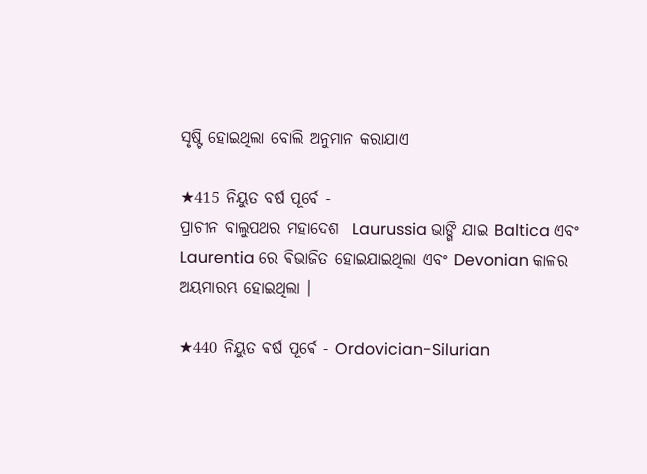ସୃଷ୍ଟି ହୋଇଥିଲା ବୋଲି ଅନୁମାନ କରାଯାଏ

★415 ନିୟୁତ ବର୍ଷ ପୂର୍ବେ -
ପ୍ରାଚୀନ ବାଲୁପଥର ମହାଦେଶ  Laurussia ଭାଙ୍ଗି ଯାଇ Baltica ଏବଂ Laurentia ରେ ଵିଭାଜିତ ହୋଇଯାଇଥିଲା ଏବଂ Devonian କାଳର ଅୟମାରମ୍ଭ ହୋଇଥିଲା ।

★440 ନିୟୁତ ଵର୍ଷ ପୂର୍ଵେ - Ordovician-Silurian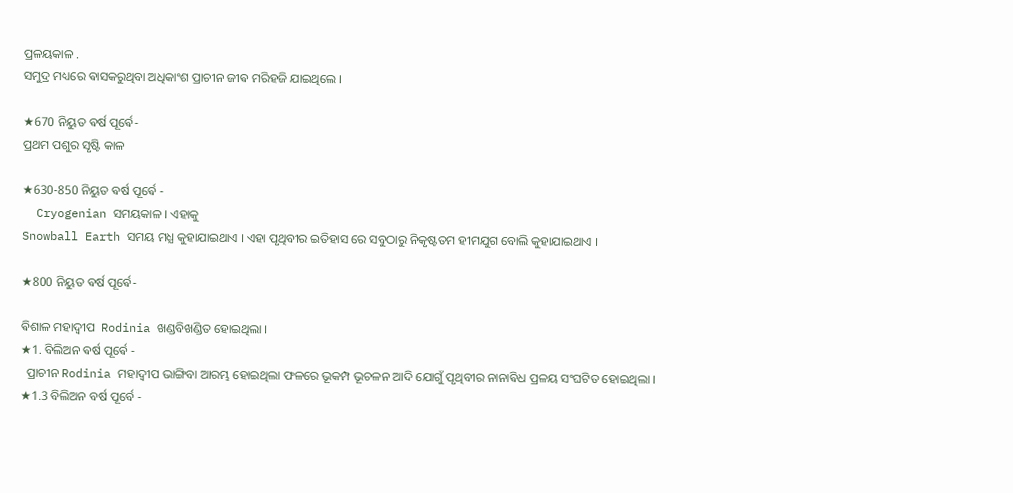ପ୍ରଳୟକାଳ .
ସମୁଦ୍ର ମଧ୍ୟରେ ଵାସକରୁଥିବା ଅଧିକାଂଶ ପ୍ରାଚୀନ ଜୀଵ ମରିହଜି ଯାଇଥିଲେ ।

★670 ନିୟୁତ ଵର୍ଷ ପୂର୍ଵେ-
ପ୍ରଥମ ପଶୁର ସୃଷ୍ଟି କାଳ

★630-850 ନିୟୁତ ଵର୍ଷ ପୂର୍ଵେ -
  Cryogenian ସମୟକାଳ । ଏହାକୁ
Snowball Earth ସମୟ ମଧ୍ଯ କୁହାଯାଇଥାଏ । ଏହା ପୃଥିବୀର ଇତିହାସ ରେ ସବୁଠାରୁ ନିକୃଷ୍ଟତମ ହୀମଯୁଗ ବୋଲି କୁହାଯାଇଥାଏ ।

★800 ନିୟୁତ ଵର୍ଷ ପୂର୍ଵେ-

ଵିଶାଳ ମହାଦ୍ଵୀପ  Rodinia ଖଣ୍ଡବିଖଣ୍ଡିତ ହୋଇଥିଲା ।
★1. ବିଲିଅନ ଵର୍ଷ ପୂର୍ଵେ -
  ପ୍ରାଚୀନ Rodinia ମହାଦ୍ଵୀପ ଭାଙ୍ଗିବା ଆରମ୍ଭ ହୋଇଥିଲା ଫଳରେ ଭୂକମ୍ପ ଭୂଚଳନ ଆଦି ଯୋଗୁଁ ପୃଥିବୀର ନାନାଵିଧ ପ୍ରଳୟ ସଂଘଟିତ ହୋଇଥିଲା ।
★1.3 ବିଲିଅନ ବର୍ଷ ପୂର୍ବେ -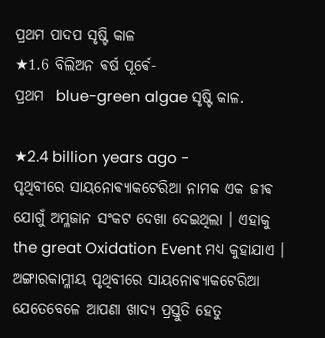ପ୍ରଥମ ପାଦପ ସୃଷ୍ଟି କାଳ
★1.6 ବିଲିଅନ ଵର୍ଷ ପୂର୍ଵେ-
ପ୍ରଥମ  blue-green algae ସୃଷ୍ଟି କାଳ.

★2.4 billion years ago -
ପୃଥିବୀରେ ସାୟନୋଵ୍ୟାକଟେରିଆ ନାମକ ଏକ ଜୀଵ ଯୋଗୁଁ ଅମ୍ଳଜାନ ସଂକଟ ଦେଖା ଦେଇଥିଲା । ଏହାକୁ the great Oxidation Event ମଧ୍ଯ କୁହାଯାଏ । ଅଙ୍ଗାରକାମ୍ଳୀୟ ପୃଥିବୀରେ ସାୟନୋଵ୍ୟାକଟେରିଆ ଯେତେବେଳେ ଆପଣା ଖାଦ୍ୟ ପ୍ରସ୍ତୁତି ହେତୁ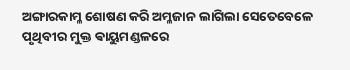ଅଙ୍ଗାରକାମ୍ଳ ଶୋଷଣ କରି ଅମ୍ଳଜାନ ଲାଗିଲା ସେତେବେଳେ ପୃଥିବୀର ମୁକ୍ତ ଵାୟୁମଣ୍ଡଳରେ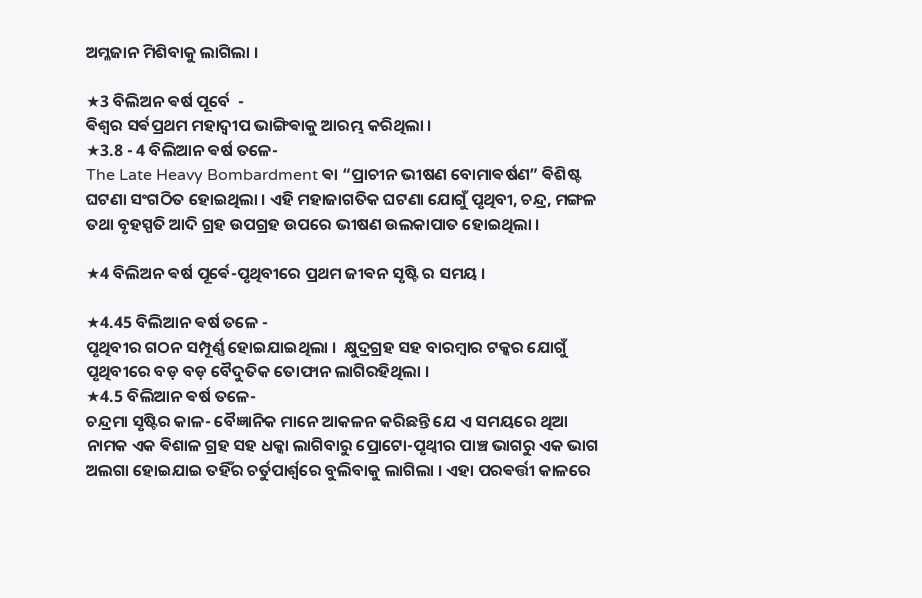ଅମ୍ଳଜାନ ମିଶିବାକୁ ଲାଗିଲା ।

★3 ବିଲିଅନ ଵର୍ଷ ପୂର୍ବେ  -
ଵିଶ୍ଵର ସର୍ଵପ୍ରଥମ ମହାଦ୍ଵୀପ ଭାଙ୍ଗିଵାକୁ ଆରମ୍ଭ କରିଥିଲା ।
★3.8 - 4 ବିଲିଆନ ଵର୍ଷ ତଳେ-
The Late Heavy Bombardment ଵା “ପ୍ରାଚୀନ ଭୀଷଣ ବୋମାଵର୍ଷଣ” ଵିଶିଷ୍ଟ ଘଟଣା ସଂଗଠିତ ହୋଇଥିଲା । ଏହି ମହାଜାଗତିକ ଘଟଣା ଯୋଗୁଁ ପୃଥିବୀ, ଚନ୍ଦ୍ର, ମଙ୍ଗଳ ତଥା ବୃହସ୍ପତି ଆଦି ଗ୍ରହ ଉପଗ୍ରହ ଉପରେ ଭୀଷଣ ଉଲକାପାତ ହୋଇଥିଲା ।

★4 ବିଲିଅନ ଵର୍ଷ ପୂର୍ଵେ-ପୃଥିବୀରେ ପ୍ରଥମ ଜୀଵନ ସୃଷ୍ଟି ର ସମୟ ।

★4.45 ବିଲିଆନ ଵର୍ଷ ତଳେ -
ପୃଥିବୀର ଗଠନ ସମ୍ପୂର୍ଣ୍ଣ ହୋଇଯାଇଥିଲା ।  କ୍ଷୁଦ୍ରଗ୍ରହ ସହ ବାରମ୍ବାର ଟକ୍କର ଯୋଗୁଁ ପୃଥିବୀରେ ବଡ଼ ବଡ଼ ବୈଦୁତିକ ତୋଫାନ ଲାଗିରହିଥିଲା ।
★4.5 ବିଲିଆନ ଵର୍ଷ ତଳେ-
ଚନ୍ଦ୍ରମା ସୃଷ୍ଟିର କାଳ- ବୈଜ୍ଞାନିକ ମାନେ ଆକଳନ କରିଛନ୍ତି ଯେ ଏ ସମୟରେ ଥିଆ ନାମକ ଏକ ଵିଶାଳ ଗ୍ରହ ସହ ଧକ୍କା ଲାଗିବାରୁ ପ୍ରୋଟୋ-ପୃଥ୍ଵୀର ପାଞ୍ଚ ଭାଗରୁ ଏକ ଭାଗ ଅଲଗା ହୋଇଯାଇ ତହିଁର ଚର୍ତୁପାର୍ଶ୍ଵରେ ବୁଲିବାକୁ ଲାଗିଲା । ଏହା ପରଵର୍ତ୍ତୀ କାଳରେ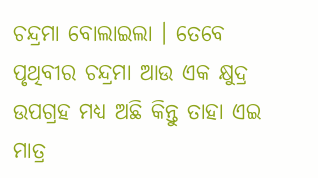ଚନ୍ଦ୍ରମା ବୋଲାଇଲା । ତେବେ ପୃଥିବୀର ଚନ୍ଦ୍ରମା ଆଉ ଏକ କ୍ଷୁଦ୍ର ଉପଗ୍ରହ ମଧ୍ଯ ଅଛି କିନ୍ତୁ ତାହା ଏଇ ମାତ୍ର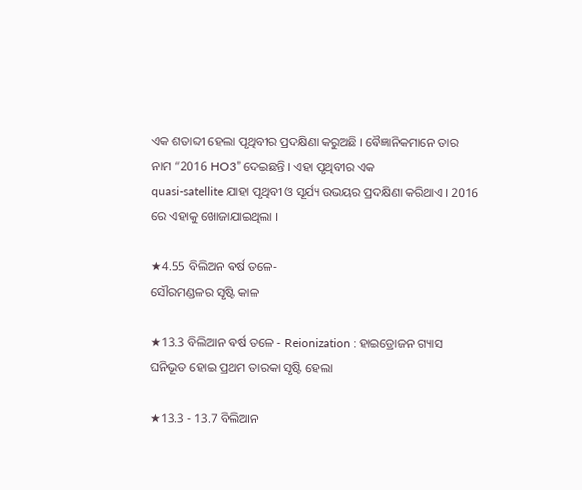ଏକ ଶତାବ୍ଦୀ ହେଲା ପୃଥିବୀର ପ୍ରଦକ୍ଷିଣା କରୁଅଛି । ଵୈଜ୍ଞାନିକମାନେ ତାର ନାମ “2016 HO3” ଦେଇଛନ୍ତି । ଏହା ପୃଥିବୀର ଏକ
quasi-satellite ଯାହା ପୃଥିବୀ ଓ ସୂର୍ଯ୍ୟ ଉଭୟର ପ୍ରଦକ୍ଷିଣା କରିଥାଏ । 2016 ରେ ଏହାକୁ ଖୋଜାଯାଇଥିଲା ।

★4.55 ବିଲିଅନ ଵର୍ଷ ତଳେ-
ସୌରମଣ୍ଡଳର ସୃଷ୍ଟି କାଳ

★13.3 ବିଲିଆନ ଵର୍ଷ ତଳେ - Reionization : ହାଇଡ୍ରୋଜନ ଗ୍ୟାସ ଘନିଭୂତ ହୋଇ ପ୍ରଥମ ତାରକା ସୃଷ୍ଟି ହେଲା

★13.3 - 13.7 ବିଲିଆନ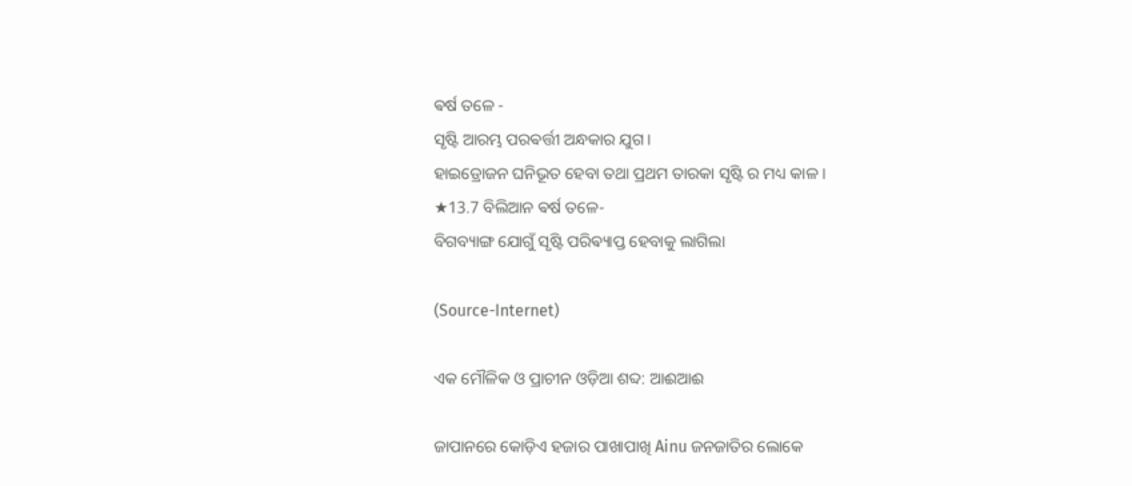ଵର୍ଷ ତଳେ -
ସୃଷ୍ଟି ଆରମ୍ଭ ପରଵର୍ତ୍ତୀ ଅନ୍ଧକାର ଯୁଗ ।
ହାଇଡ୍ରୋଜନ ଘନିଭୂତ ହେବା ତଥା ପ୍ରଥମ ତାରକା ସୃଷ୍ଟି ର ମଧ୍ୟ କାଳ ।
★13.7 ବିଲିଆନ ଵର୍ଷ ତଳେ-
ବିଗବ୍ୟାଙ୍ଗ ଯୋଗୁଁ ସୃଷ୍ଟି ପରିଵ୍ୟାପ୍ତ ହେବାକୁ ଲାଗିଲା

(Source-Internet)

ଏକ ମୌଳିକ ଓ ପ୍ରାଚୀନ ଓଡ଼ିଆ ଶବ୍ଦ: ଆଈଆଈ

ଜାପାନରେ କୋଡ଼ିଏ ହଜାର ପାଖାପାଖି Ainu ଜନଜାତିର ଲୋକେ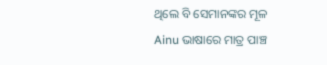ଥିଲେ ବି ସେମାନଙ୍କର ମୂଳ Ainu ଭାଷାରେ ମାତ୍ର ପାଞ୍ଚ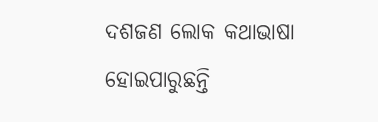ଦଶଜଣ ଲୋକ କଥାଭାଷା ହୋଇପାରୁଛନ୍ତି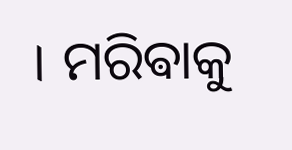। ମରିଵାକୁ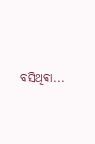ବସିଥିଵା...